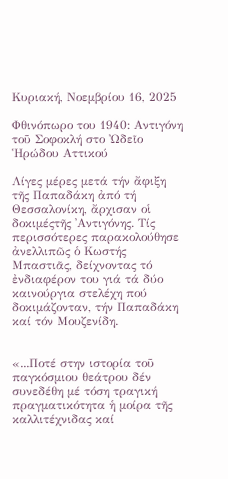Κυριακή, Νοεμβρίου 16, 2025

Φθινόπωρο του 1940: Αντιγόνη τοῦ Σοφοκλή στο Ὠδεῖο Ἡρώδου Αττικού

Λίγες μέρες μετά τήν ἄφιξη τῆς Παπαδάκη ἀπό τή Θεσσαλονίκη, ἄρχισαν οἱ δοκιμέςτῆς ᾿Αντιγόνης. Τίς περισσότερες παρακολούθησε ἀνελλιπῶς ὁ Κωστής Μπαστιᾶς, δείχνοντας τό ἐνδιαφέρον του γιά τά δύο καινούργια στελέχη πού δοκιμάζονταν, τήν Παπαδάκη καί τόν Μουζενίδη.


«...Ποτέ στην ιστορία τοῦ παγκόσμιου θεάτρου δέν συνεδέθη μέ τόση τραγική πραγματικότητα ἡ μοίρα τῆς καλλιτέχνιδας καί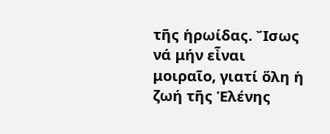τῆς ἡρωίδας. Ἴσως νά μήν εἶναι μοιραῖο, γιατί ὅλη ἡ ζωή τῆς Ἑλένης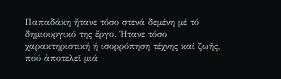Παπαδάκη ἤτανε τόσο στενά δεμένη μέ τό δημιουργικό της ἔργο. Ήτανε τόσο χαρακτηριστική ή ισορρόπηση τέχνης καί ζωῆς, πού ἀποτελεῖ μιά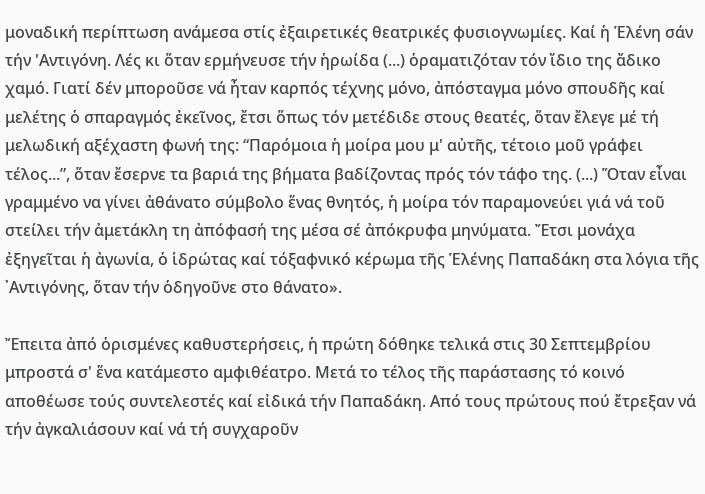μοναδική περίπτωση ανάμεσα στίς ἐξαιρετικές θεατρικές φυσιογνωμίες. Καί ἡ Ἑλένη σάν τήν 'Αντιγόνη. Λές κι ὅταν ερμήνευσε τήν ἡρωίδα (...) ὁραματιζόταν τόν ἴδιο της ἄδικο χαμό. Γιατί δέν μποροῦσε νά ἦταν καρπός τέχνης μόνο, ἀπόσταγμα μόνο σπουδῆς καί μελέτης ὁ σπαραγμός ἐκεῖνος, ἔτσι ὅπως τόν μετέδιδε στους θεατές, ὅταν ἔλεγε μέ τή μελωδική αξέχαστη φωνή της: “Παρόμοια ἡ μοίρα μου μ' αὐτῆς, τέτοιο μοῦ γράφει τέλος...”, ὅταν ἔσερνε τα βαριά της βήματα βαδίζοντας πρός τόν τάφο της. (...) Ὅταν εἶναι γραμμένο να γίνει ἀθάνατο σύμβολο ἕνας θνητός, ἡ μοίρα τόν παραμονεύει γιά νά τοῦ στείλει τήν ἀμετάκλη τη ἀπόφασή της μέσα σέ ἀπόκρυφα μηνύματα. Ἔτσι μονάχα ἐξηγεῖται ἡ ἀγωνία, ὁ ἱδρώτας καί τόξαφνικό κέρωμα τῆς Ἑλένης Παπαδάκη στα λόγια τῆς ᾿Αντιγόνης, ὅταν τήν ὁδηγοῦνε στο θάνατο».

Ἔπειτα ἀπό ὁρισμένες καθυστερήσεις, ἡ πρώτη δόθηκε τελικά στις 30 Σεπτεμβρίου μπροστά σ' ἕνα κατάμεστο αμφιθέατρο. Μετά το τέλος τῆς παράστασης τό κοινό αποθέωσε τούς συντελεστές καί εἰδικά τήν Παπαδάκη. Από τους πρώτους πού ἔτρεξαν νά τήν ἀγκαλιάσουν καί νά τή συγχαροῦν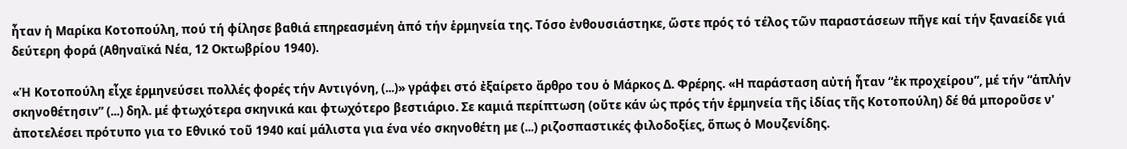ἦταν ἡ Μαρίκα Κοτοπούλη, πού τή φίλησε βαθιά επηρεασμένη ἀπό τήν ἑρμηνεία της. Τόσο ἐνθουσιάστηκε, ὥστε πρός τό τέλος τῶν παραστάσεων πῆγε καί τήν ξαναείδε γιά δεύτερη φορά (Αθηναϊκά Νέα, 12 Οκτωβρίου 1940).

«Ἡ Κοτοπούλη εἶχε ἑρμηνεύσει πολλές φορές τήν Αντιγόνη, (...)» γράφει στό ἐξαίρετο ἄρθρο του ὁ Μάρκος Δ. Φρέρης. «Η παράσταση αὐτή ἦταν “ἐκ προχείρου”, μέ τήν “ἁπλήν σκηνοθέτησιν” (...) δηλ. μέ φτωχότερα σκηνικά και φτωχότερο βεστιάριο. Σε καμιά περίπτωση (οὔτε κάν ὡς πρός τήν ἑρμηνεία τῆς ἰδίας τῆς Κοτοπούλη) δέ θά μποροῦσε ν' ἀποτελέσει πρότυπο για το Εθνικό τοῦ 1940 καί μάλιστα για ένα νέο σκηνοθέτη με (...) ριζοσπαστικές φιλοδοξίες, ὅπως ὁ Μουζενίδης.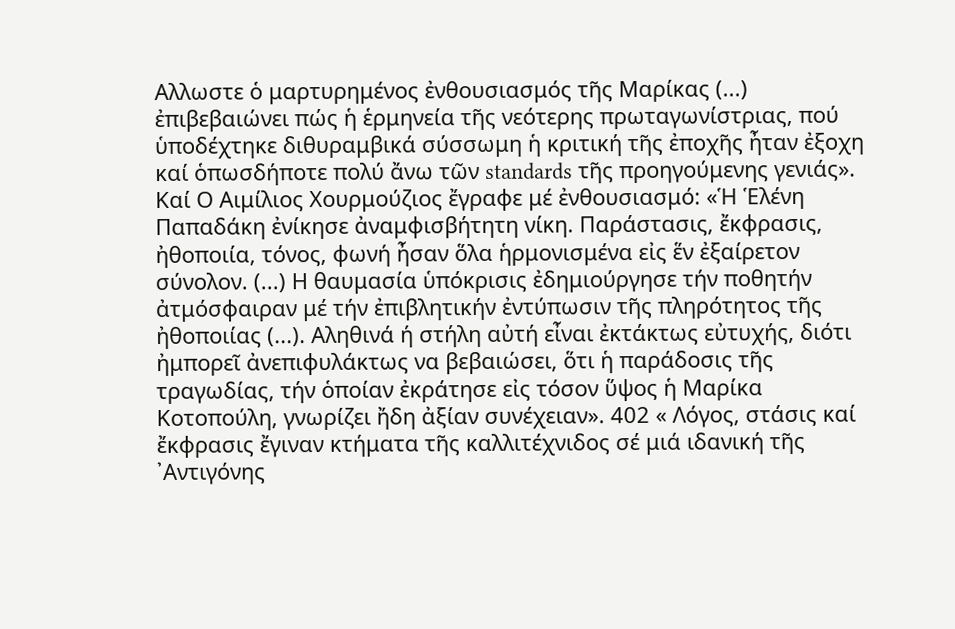Αλλωστε ὁ μαρτυρημένος ἐνθουσιασμός τῆς Μαρίκας (...) ἐπιβεβαιώνει πώς ἡ ἑρμηνεία τῆς νεότερης πρωταγωνίστριας, πού ὑποδέχτηκε διθυραμβικά σύσσωμη ἡ κριτική τῆς ἐποχῆς ἦταν ἐξοχη καί ὁπωσδήποτε πολύ ἄνω τῶν standards τῆς προηγούμενης γενιάς». Καί Ο Αιμίλιος Χουρμούζιος ἔγραφε μέ ἐνθουσιασμό: «Ἡ Ἑλένη Παπαδάκη ἐνίκησε ἀναμφισβήτητη νίκη. Παράστασις, ἔκφρασις, ἠθοποιία, τόνος, φωνή ἦσαν ὅλα ἡρμονισμένα εἰς ἕν ἐξαίρετον σύνολον. (...) Η θαυμασία ὑπόκρισις ἐδημιούργησε τήν ποθητήν ἀτμόσφαιραν μέ τήν ἐπιβλητικήν ἐντύπωσιν τῆς πληρότητος τῆς ἠθοποιίας (...). Αληθινά ή στήλη αὐτή εἶναι ἐκτάκτως εὐτυχής, διότι ἠμπορεῖ ἀνεπιφυλάκτως να βεβαιώσει, ὅτι ἡ παράδοσις τῆς τραγωδίας, τήν ὁποίαν ἐκράτησε εἰς τόσον ὕψος ἡ Μαρίκα Κοτοπούλη, γνωρίζει ἤδη ἀξίαν συνέχειαν». 402 « Λόγος, στάσις καί ἔκφρασις ἔγιναν κτήματα τῆς καλλιτέχνιδος σέ μιά ιδανική τῆς ᾿Αντιγόνης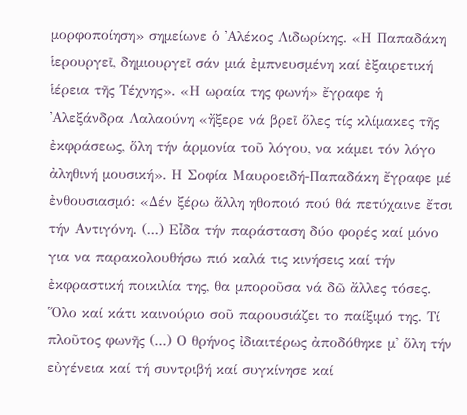μορφοποίηση» σημείωνε ὁ ᾿Αλέκος Λιδωρίκης. «Η Παπαδάκη ἱερουργεῖ, δημιουργεῖ σάν μιά ἐμπνευσμένη καί ἐξαιρετική ἱέρεια τῆς Τέχνης». «Η ωραία της φωνή» ἔγραφε ἡ ᾿Αλεξάνδρα Λαλαούνη «ἤξερε νά βρεῖ ὅλες τίς κλίμακες τῆς ἐκφράσεως, ὅλη τήν ἁρμονία τοῦ λόγου, να κάμει τόν λόγο ἀληθινή μουσική». Η Σοφία Μαυροειδή-Παπαδάκη ἔγραφε μέ ἐνθουσιασμό: «Δέν ξέρω ἄλλη ηθοποιό πού θά πετύχαινε ἔτσι τήν Αντιγόνη. (...) Εἶδα τήν παράσταση δύο φορές καί μόνο για να παρακολουθήσω πιό καλά τις κινήσεις καί τήν ἐκφραστική ποικιλία της, θα μποροῦσα νά δῶ ἄλλες τόσες. Ὅλο καί κάτι καινούριο σοῦ παρουσιάζει το παίξιμό της. Τί πλοῦτος φωνῆς (...) Ο θρήνος ἰδιαιτέρως ἀποδόθηκε μ' ὅλη τήν εὐγένεια καί τή συντριβή καί συγκίνησε καί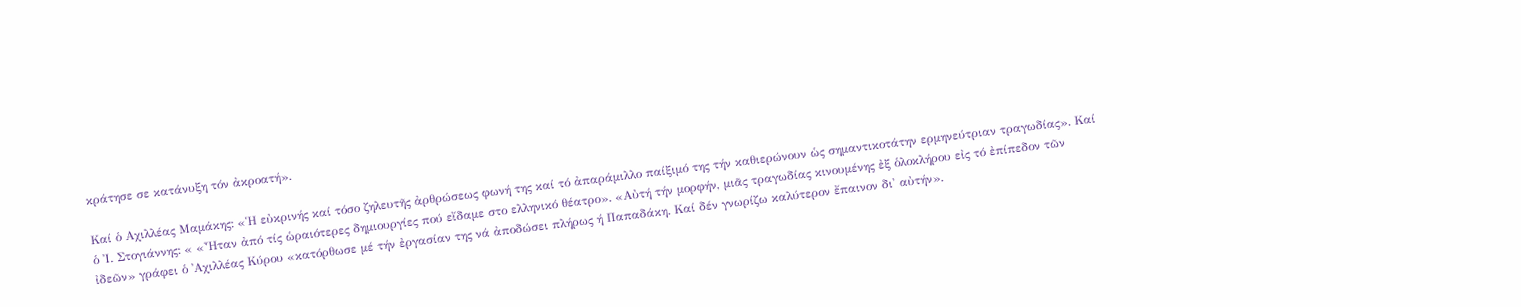κράτησε σε κατάνυξη τόν ἀκροατή».

Καί ὁ Αχιλλέας Μαμάκης: «Ἡ εὐκρινής καί τόσο ζηλευτῆς ἀρθρώσεως φωνή της καί τό ἀπαράμιλλο παίξιμό της τήν καθιερώνουν ὡς σημαντικοτάτην ερμηνεύτριαν τραγωδίας». Καί ὁ Ἰ. Στογιάννης: « «Ἦταν ἀπό τίς ὡραιότερες δημιουργίες πού εἴδαμε στο ελληνικό θέατρο». «Αὐτή τήν μορφήν, μιᾶς τραγωδίας κινουμένης ἐξ ὁλοκλήρου εἰς τό ἐπίπεδον τῶν ἰδεῶν» γράφει ὁ ᾿Αχιλλέας Κύρου «κατόρθωσε μέ τήν ἐργασίαν της νά ἀποδώσει πλήρως ή Παπαδάκη. Καί δέν γνωρίζω καλύτερον ἔπαινον δι' αὐτήν».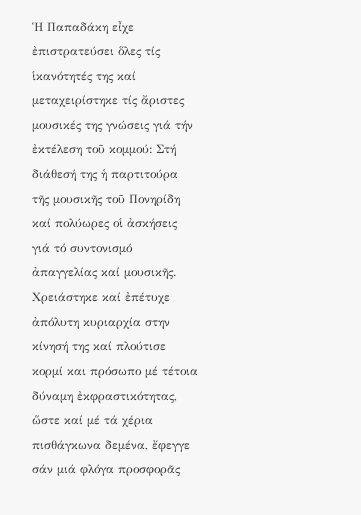Ἡ Παπαδάκη εἶχε ἐπιστρατεύσει ὅλες τίς ἱκανότητές της καί μεταχειρίστηκε τίς ἄριστες μουσικές της γνώσεις γιά τήν ἐκτέλεση τοῦ κομμού: Στή διάθεσή της ἡ παρτιτούρα τῆς μουσικῆς τοῦ Πονηρίδη καί πολύωρες οἱ ἀσκήσεις γιά τό συντονισμό ἀπαγγελίας καί μουσικῆς. Χρειάστηκε καί ἐπέτυχε ἀπόλυτη κυριαρχία στην κίνησή της καί πλούτισε κορμί και πρόσωπο μέ τέτοια δύναμη ἐκφραστικότητας, ὥστε καί μέ τά χέρια πισθάγκωνα δεμένα, ἔφεγγε σάν μιά φλόγα προσφορᾶς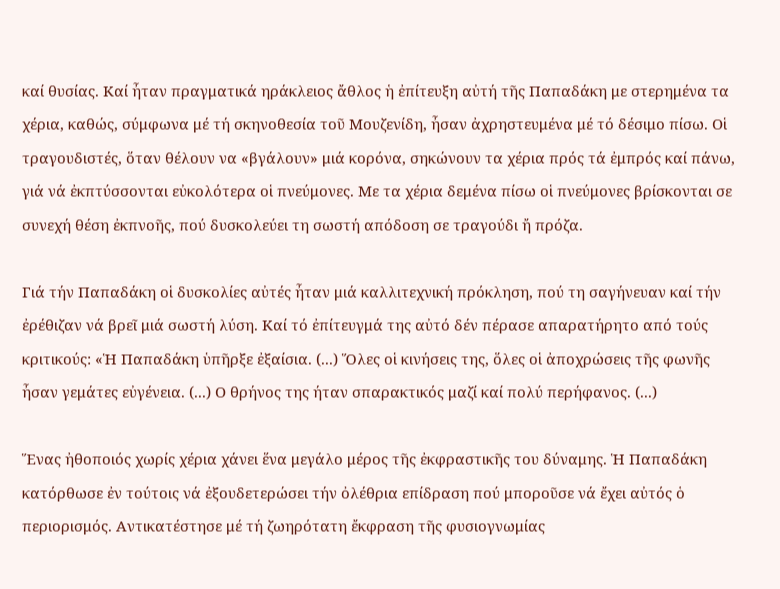καί θυσίας. Καί ἦταν πραγματικά ηράκλειος ἄθλος ἡ ἐπίτευξη αὐτή τῆς Παπαδάκη με στερημένα τα χέρια, καθώς, σύμφωνα μέ τή σκηνοθεσία τοῦ Μουζενίδη, ἦσαν ἀχρηστευμένα μέ τό δέσιμο πίσω. Οἱ τραγουδιστές, ὅταν θέλουν να «βγάλουν» μιά κορόνα, σηκώνουν τα χέρια πρός τά ἐμπρός καί πάνω, γιά νά ἐκπτύσσονται εὐκολότερα οἱ πνεύμονες. Με τα χέρια δεμένα πίσω οἱ πνεύμονες βρίσκονται σε συνεχή θέση ἐκπνοῆς, πού δυσκολεύει τη σωστή απόδοση σε τραγούδι ἤ πρόζα.

Γιά τήν Παπαδάκη οἱ δυσκολίες αὐτές ἦταν μιά καλλιτεχνική πρόκληση, πού τη σαγήνευαν καί τήν ἐρέθιζαν νά βρεῖ μιά σωστή λύση. Καί τό ἐπίτευγμά της αὐτό δέν πέρασε απαρατήρητο από τούς κριτικούς: «Ἡ Παπαδάκη ὑπῆρξε ἐξαίσια. (...) Ὅλες οἱ κινήσεις της, ὅλες οἱ ἀποχρώσεις τῆς φωνῆς ἦσαν γεμάτες εὐγένεια. (...) Ο θρήνος της ήταν σπαρακτικός μαζί καί πολύ περήφανος. (...)

Ἕνας ἠθοποιός χωρίς χέρια χάνει ἕνα μεγάλο μέρος τῆς ἐκφραστικῆς του δύναμης. Ἡ Παπαδάκη κατόρθωσε ἐν τούτοις νά ἐξουδετερώσει τήν ὀλέθρια επίδραση πού μποροῦσε νά ἔχει αὐτός ὁ περιορισμός. Αντικατέστησε μέ τή ζωηρότατη ἔκφραση τῆς φυσιογνωμίας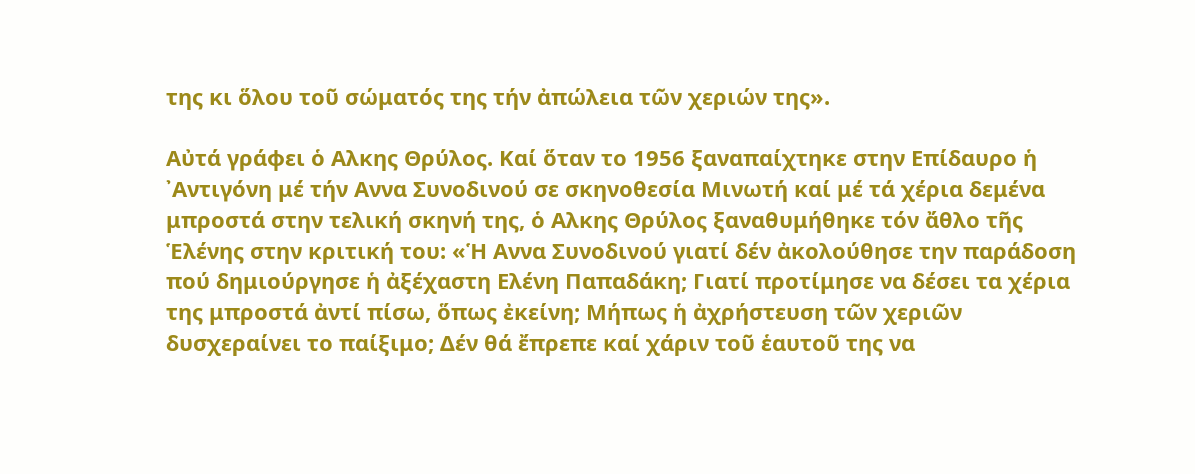της κι ὅλου τοῦ σώματός της τήν ἀπώλεια τῶν χεριών της».

Αὐτά γράφει ὁ Αλκης Θρύλος. Καί ὅταν το 1956 ξαναπαίχτηκε στην Επίδαυρο ἡ ᾿Αντιγόνη μέ τήν Αννα Συνοδινού σε σκηνοθεσία Μινωτή καί μέ τά χέρια δεμένα μπροστά στην τελική σκηνή της, ὁ Αλκης Θρύλος ξαναθυμήθηκε τόν ἄθλο τῆς Ἑλένης στην κριτική του: «Ἡ Αννα Συνοδινού γιατί δέν ἀκολούθησε την παράδοση πού δημιούργησε ἡ ἀξέχαστη Ελένη Παπαδάκη; Γιατί προτίμησε να δέσει τα χέρια της μπροστά ἀντί πίσω, ὅπως ἐκείνη; Μήπως ἡ ἀχρήστευση τῶν χεριῶν δυσχεραίνει το παίξιμο; Δέν θά ἔπρεπε καί χάριν τοῦ ἑαυτοῦ της να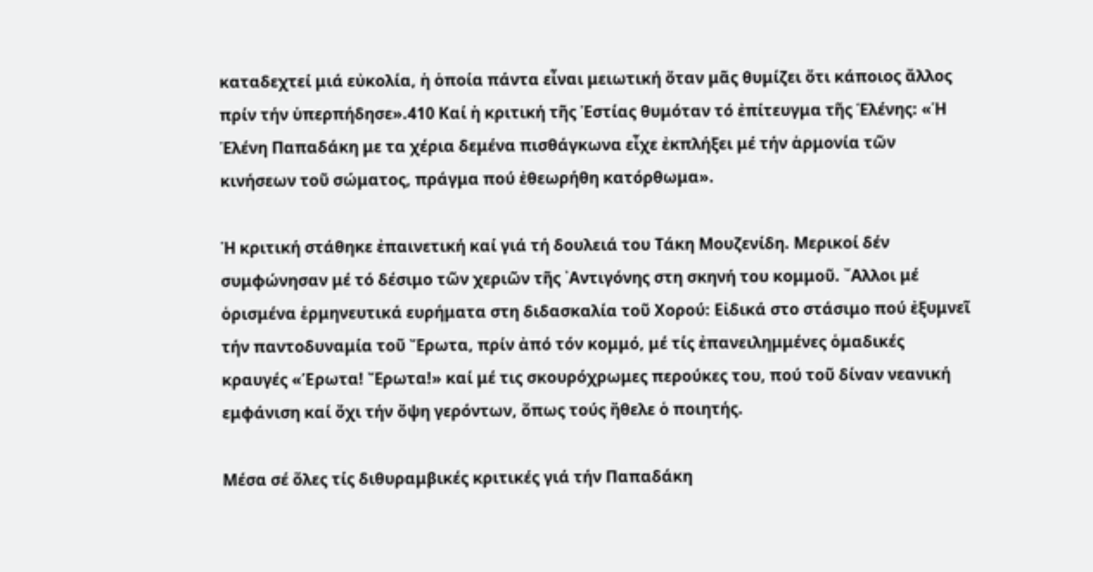καταδεχτεί μιά εὐκολία, ἡ ὁποία πάντα εἶναι μειωτική ὅταν μᾶς θυμίζει ὅτι κάποιος ἄλλος πρίν τήν ὑπερπήδησε».410 Καί ἡ κριτική τῆς Ἑστίας θυμόταν τό ἐπίτευγμα τῆς Ἑλένης: «Ἡ Ἑλένη Παπαδάκη με τα χέρια δεμένα πισθάγκωνα εἶχε ἐκπλήξει μέ τήν ἁρμονία τῶν κινήσεων τοῦ σώματος, πράγμα πού ἐθεωρήθη κατόρθωμα».

Ἡ κριτική στάθηκε ἐπαινετική καί γιά τή δουλειά του Τάκη Μουζενίδη. Μερικοί δέν συμφώνησαν μέ τό δέσιμο τῶν χεριῶν τῆς ᾿Αντιγόνης στη σκηνή του κομμοῦ. ῎Αλλοι μέ ὁρισμένα ἑρμηνευτικά ευρήματα στη διδασκαλία τοῦ Χορού: Εἰδικά στο στάσιμο πού ἐξυμνεῖ τήν παντοδυναμία τοῦ Ἔρωτα, πρίν ἀπό τόν κομμό, μέ τίς ἐπανειλημμένες ὁμαδικές κραυγές «Έρωτα! Ἔρωτα!» καί μέ τις σκουρόχρωμες περούκες του, πού τοῦ δίναν νεανική εμφάνιση καί ὄχι τήν ὄψη γερόντων, ὅπως τούς ἤθελε ὁ ποιητής.

Μέσα σέ ὅλες τίς διθυραμβικές κριτικές γιά τήν Παπαδάκη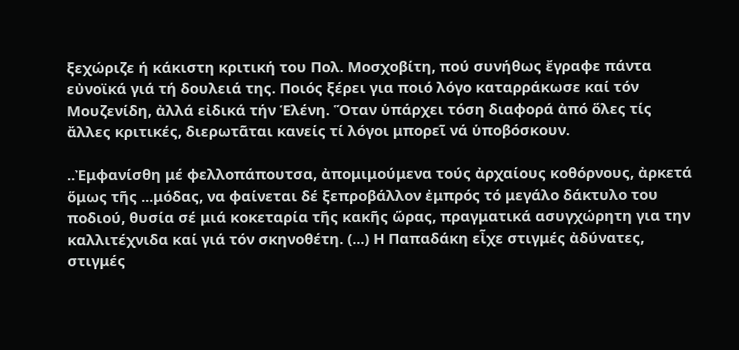ξεχώριζε ή κάκιστη κριτική του Πολ. Μοσχοβίτη, πού συνήθως ἔγραφε πάντα εὐνοϊκά γιά τή δουλειά της. Ποιός ξέρει για ποιό λόγο καταρράκωσε καί τόν Μουζενίδη, ἀλλά εἰδικά τήν Ἑλένη. Ὅταν ὑπάρχει τόση διαφορά ἀπό ὅλες τίς ἄλλες κριτικές, διερωτᾶται κανείς τί λόγοι μπορεῖ νά ὑποβόσκουν.

..Ἐμφανίσθη μέ φελλοπάπουτσα, ἀπομιμούμενα τούς ἀρχαίους κοθόρνους, ἀρκετά ὅμως τῆς ...μόδας, να φαίνεται δέ ξεπροβάλλον ἐμπρός τό μεγάλο δάκτυλο του ποδιού, θυσία σέ μιά κοκεταρία τῆς κακῆς ὥρας, πραγματικά ασυγχώρητη για την καλλιτέχνιδα καί γιά τόν σκηνοθέτη. (...) Η Παπαδάκη εἶχε στιγμές ἀδύνατες, στιγμές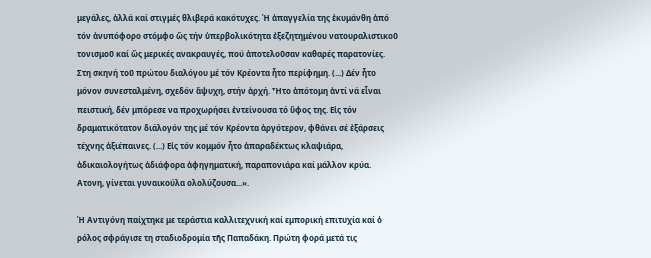μεγάλες, ἀλλά καί στιγμές θλιβερά κακότυχες. Ἡ ἀπαγγελία της ἐκυμάνθη ἀπό τόν ἀνυπόφορο στόμφο ὥς τήν ὑπερβολικότητα ἐξεζητημένου νατουραλιστικοῦ τονισμοῦ καί ὥς μερικές ανακραυγές, πού ἀποτελοῦσαν καθαρές παρατονίες. Στη σκηνή τοῦ πρώτου διαλόγου μέ τόν Κρέοντα ἦτο περίφημη. (...) Δέν ἦτο μόνον συνεσταλμένη, σχεδόν ἄψυχη, στήν ἀρχή. Ἦτο ἀπότομη ἀντί νά εἶναι πειστική, δέν μπόρεσε να προχωρήσει ἐντείνουσα τό ὕφος της. Εἰς τόν δραματικότατον διάλογόν της μέ τόν Κρέοντα ἀργότερον, φθάνει σέ ἐξάρσεις τέχνης ἀξιέπαινες. (...) Εἰς τόν κομμόν ἦτο ἀπαραδέκτως κλαψιάρα, ἀδικαιολογήτως ἀδιάφορα ἀφηγηματική, παραπονιάρα καί μάλλον κρύα. Ατονη, γίνεται γυναικούλα ολολύζουσα...».

Ἡ Αντιγόνη παίχτηκε με τεράστια καλλιτεχνική καί εμπορική επιτυχία καί ὁ ρόλος σφράγισε τη σταδιοδρομία τῆς Παπαδάκη. Πρώτη φορά μετά τις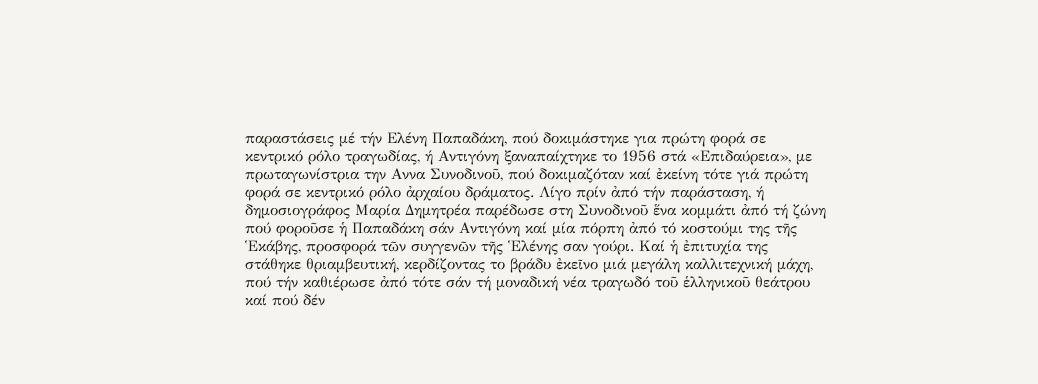παραστάσεις μέ τήν Ελένη Παπαδάκη, πού δοκιμάστηκε για πρώτη φορά σε κεντρικό ρόλο τραγωδίας, ή Αντιγόνη ξαναπαίχτηκε το 1956 στά «Επιδαύρεια», με πρωταγωνίστρια την Αννα Συνοδινοῦ, πού δοκιμαζόταν καί ἐκείνη τότε γιά πρώτη φορά σε κεντρικό ρόλο ἀρχαίου δράματος. Λίγο πρίν ἀπό τήν παράσταση, ή δημοσιογράφος Μαρία Δημητρέα παρέδωσε στη Συνοδινοῦ ἕνα κομμάτι ἀπό τή ζώνη πού φοροῦσε ἡ Παπαδάκη σάν Αντιγόνη καί μία πόρπη ἀπό τό κοστούμι της τῆς Ἑκάβης, προσφορά τῶν συγγενῶν τῆς Ἑλένης σαν γούρι. Καί ἡ ἐπιτυχία της στάθηκε θριαμβευτική, κερδίζοντας το βράδυ ἐκεῖνο μιά μεγάλη καλλιτεχνική μάχη, πού τήν καθιέρωσε ἀπό τότε σάν τή μοναδική νέα τραγωδό τοῦ ἑλληνικοῦ θεάτρου καί πού δέν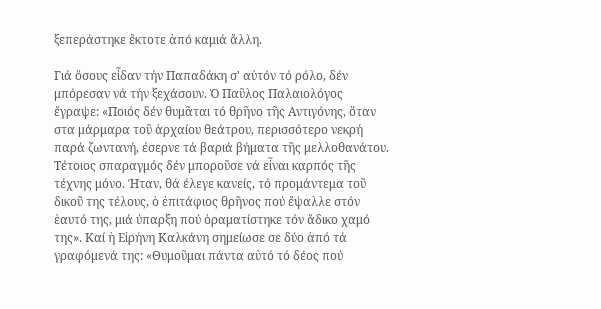ξεπεράστηκε ἔκτοτε ἀπό καμιά ἄλλη.

Γιά ὅσους εἶδαν τήν Παπαδάκη σ' αὐτόν τό ρόλο, δέν μπόρεσαν νά τήν ξεχάσουν. Ὁ Παῦλος Παλαιολόγος ἔγραψε: «Ποιός δέν θυμᾶται τό θρῆνο τῆς Αντιγόνης, ὅταν στα μάρμαρα τοῦ ἀρχαίου θεάτρου, περισσότερο νεκρή παρά ζωντανή, έσερνε τά βαριά βήματα τῆς μελλοθανάτου. Τέτοιος σπαραγμός δέν μποροῦσε νά εἶναι καρπός τῆς τέχνης μόνο. Ήταν, θά έλεγε κανείς, τό προμάντεμα τοῦ δικοῦ της τέλους, ὁ ἐπιτάφιος θρῆνος πού ἔψαλλε στόν ἑαυτό της, μιά ύπαρξη πού ὁραματίστηκε τόν ἄδικο χαμό της». Καί ἡ Εἰρήνη Καλκάνη σημείωσε σε δύο ἀπό τά γραφόμενά της: «Θυμοῦμαι πάντα αὐτό τό δέος πού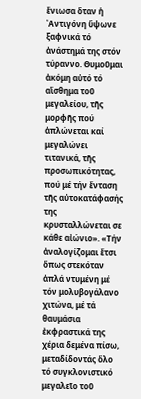ἔνιωσα ὅταν ἡ ᾿Αντιγόνη ὕψωνε ξαφνικά τό ἀνάστημά της στόν τύραννο. Θυμοῦμαι ἀκόμη αὐτό τό αἴσθημα τοῦ μεγαλείου, τῆς μορφῆς πού ἁπλώνεται καί μεγαλώνει τιτανικά, τῆς προσωπικότητας, πού μέ τήν ἔνταση τῆς αὐτοκατάφασής της κρυσταλλώνεται σε κάθε αἰώνιο». «Τήν ἀναλογίζομαι ἔτσι ὅπως στεκόταν ἁπλά ντυμένη μέ τόν μολυβογάλανο χιτώνα, μέ τά θαυμάσια ἐκφραστικά της χέρια δεμένα πίσω, μεταδίδοντάς ὅλο τό συγκλονιστικό μεγαλεῖο τοῦ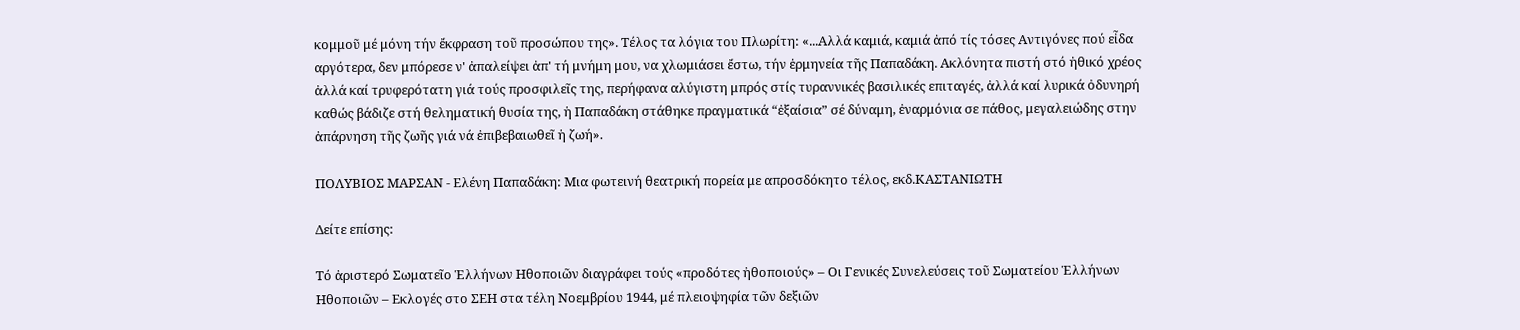κομμοῦ μέ μόνη τήν ἔκφραση τοῦ προσώπου της». Τέλος τα λόγια του Πλωρίτη: «...Αλλά καμιά, καμιά ἀπό τίς τόσες Αντιγόνες πού εἶδα αργότερα, δεν μπόρεσε ν' ἀπαλείψει ἀπ' τή μνήμη μου, να χλωμιάσει ἔστω, τήν ἑρμηνεία τῆς Παπαδάκη. Ακλόνητα πιστή στό ἠθικό χρέος ἀλλά καί τρυφερότατη γιά τούς προσφιλεῖς της, περήφανα αλύγιστη μπρός στίς τυραννικές βασιλικές επιταγές, ἀλλά καί λυρικά ὀδυνηρή καθώς βάδιζε στή θεληματική θυσία της, ἡ Παπαδάκη στάθηκε πραγματικά “ἐξαίσια” σέ δύναμη, ἐναρμόνια σε πάθος, μεγαλειώδης στην ἀπάρνηση τῆς ζωῆς γιά νά ἐπιβεβαιωθεῖ ἡ ζωή».

ΠΟΛΥΒΙΟΣ ΜΑΡΣΑΝ - Ελένη Παπαδάκη: Μια φωτεινή θεατρική πορεία με απροσδόκητο τέλος, εκδ.ΚΑΣΤΑΝΙΩΤΗ

Δείτε επίσης:

Τό ἀριστερό Σωματεῖο Ἑλλήνων Ηθοποιῶν διαγράφει τούς «προδότες ἠθοποιούς» – Οι Γενικές Συνελεύσεις τοῦ Σωματείου Ἑλλήνων Ηθοποιῶν – Εκλογές στο ΣΕΗ στα τέλη Νοεμβρίου 1944, μέ πλειοψηφία τῶν δεξιῶν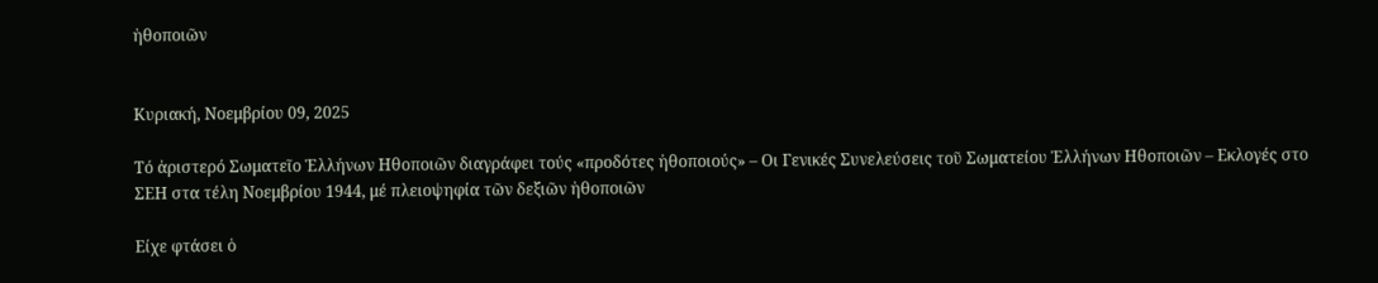ἠθοποιῶν


Κυριακή, Νοεμβρίου 09, 2025

Τό ἀριστερό Σωματεῖο Ἑλλήνων Ηθοποιῶν διαγράφει τούς «προδότες ἠθοποιούς» – Οι Γενικές Συνελεύσεις τοῦ Σωματείου Ἑλλήνων Ηθοποιῶν – Εκλογές στο ΣΕΗ στα τέλη Νοεμβρίου 1944, μέ πλειοψηφία τῶν δεξιῶν ἠθοποιῶν

Είχε φτάσει ὁ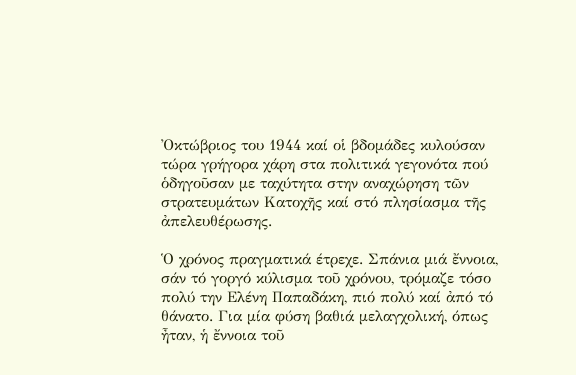Ὀκτώβριος του 1944 καί οἱ βδομάδες κυλούσαν τώρα γρήγορα χάρη στα πολιτικά γεγονότα πού ὁδηγοῦσαν με ταχύτητα στην αναχώρηση τῶν στρατευμάτων Κατοχῆς καί στό πλησίασμα τῆς ἀπελευθέρωσης.

Ὁ χρόνος πραγματικά έτρεχε. Σπάνια μιά ἔννοια, σάν τό γοργό κύλισμα τοῦ χρόνου, τρόμαζε τόσο πολύ την Ελένη Παπαδάκη, πιό πολύ καί ἀπό τό θάνατο. Για μία φύση βαθιά μελαγχολική, όπως ἦταν, ἡ ἔννοια τοῦ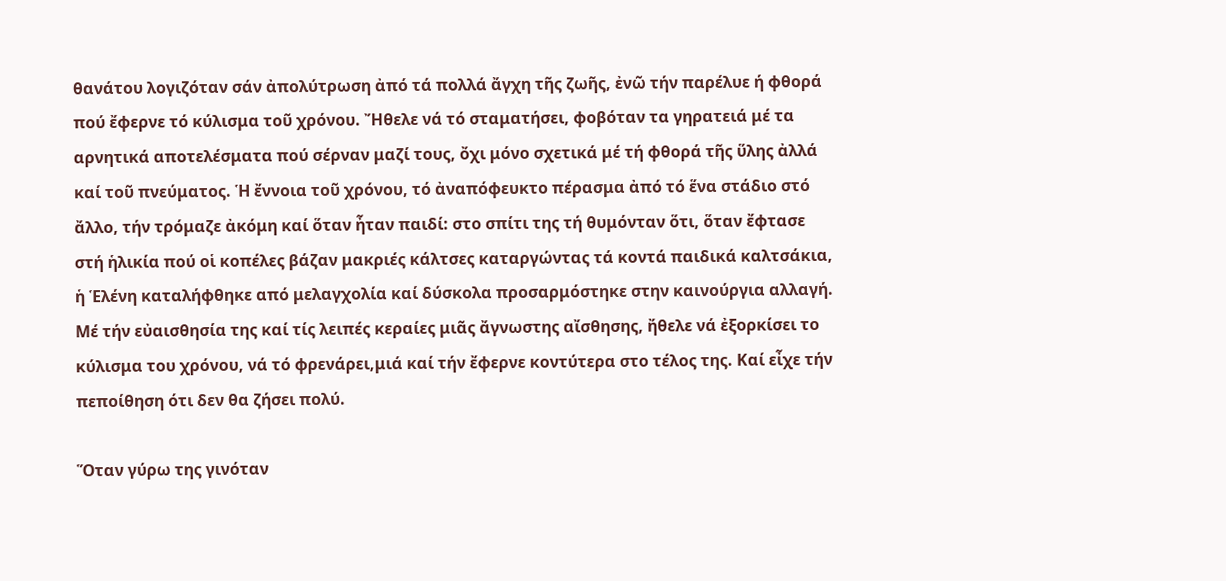θανάτου λογιζόταν σάν ἀπολύτρωση ἀπό τά πολλά ἄγχη τῆς ζωῆς, ἐνῶ τήν παρέλυε ή φθορά πού ἔφερνε τό κύλισμα τοῦ χρόνου. Ἤθελε νά τό σταματήσει, φοβόταν τα γηρατειά μέ τα αρνητικά αποτελέσματα πού σέρναν μαζί τους, ὄχι μόνο σχετικά μέ τή φθορά τῆς ὕλης ἀλλά καί τοῦ πνεύματος. Ἡ ἔννοια τοῦ χρόνου, τό ἀναπόφευκτο πέρασμα ἀπό τό ἕνα στάδιο στό ἄλλο, τήν τρόμαζε ἀκόμη καί ὅταν ἦταν παιδί: στο σπίτι της τή θυμόνταν ὅτι, ὅταν ἔφτασε στή ἡλικία πού οἱ κοπέλες βάζαν μακριές κάλτσες καταργώντας τά κοντά παιδικά καλτσάκια, ἡ Ἑλένη καταλήφθηκε από μελαγχολία καί δύσκολα προσαρμόστηκε στην καινούργια αλλαγή. Μέ τήν εὐαισθησία της καί τίς λειπές κεραίες μιᾶς ἄγνωστης αἴσθησης, ἤθελε νά ἐξορκίσει το κύλισμα του χρόνου, νά τό φρενάρει,μιά καί τήν ἔφερνε κοντύτερα στο τέλος της. Καί εἶχε τήν πεποίθηση ότι δεν θα ζήσει πολύ.

Ὅταν γύρω της γινόταν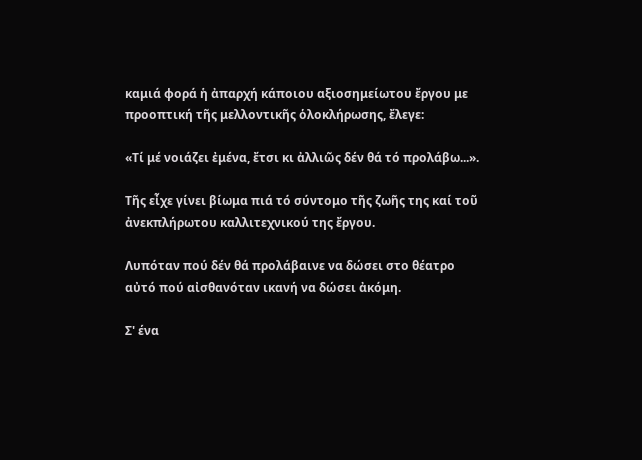καμιά φορά ἡ ἀπαρχή κάποιου αξιοσημείωτου ἔργου με προοπτική τῆς μελλοντικῆς ὁλοκλήρωσης, ἔλεγε:

«Τί μέ νοιάζει ἐμένα, ἔτσι κι ἀλλιῶς δέν θά τό προλάβω...».

Τῆς εἶχε γίνει βίωμα πιά τό σύντομο τῆς ζωῆς της καί τοῦ ἀνεκπλήρωτου καλλιτεχνικού της ἔργου.

Λυπόταν πού δέν θά προλάβαινε να δώσει στο θέατρο αὐτό πού αἰσθανόταν ικανή να δώσει ἀκόμη.

Σ' ένα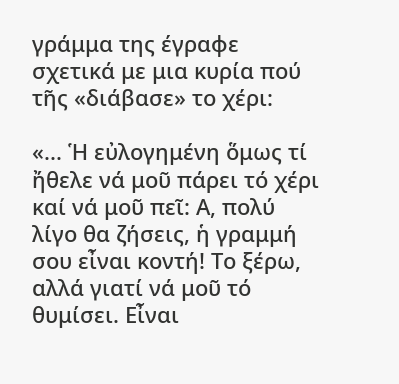γράμμα της έγραφε σχετικά με μια κυρία πού τῆς «διάβασε» το χέρι:

«... Ἡ εὐλογημένη ὅμως τί ἤθελε νά μοῦ πάρει τό χέρι καί νά μοῦ πεῖ: Α, πολύ λίγο θα ζήσεις, ἡ γραμμή σου εἶναι κοντή! Το ξέρω, αλλά γιατί νά μοῦ τό θυμίσει. Εἶναι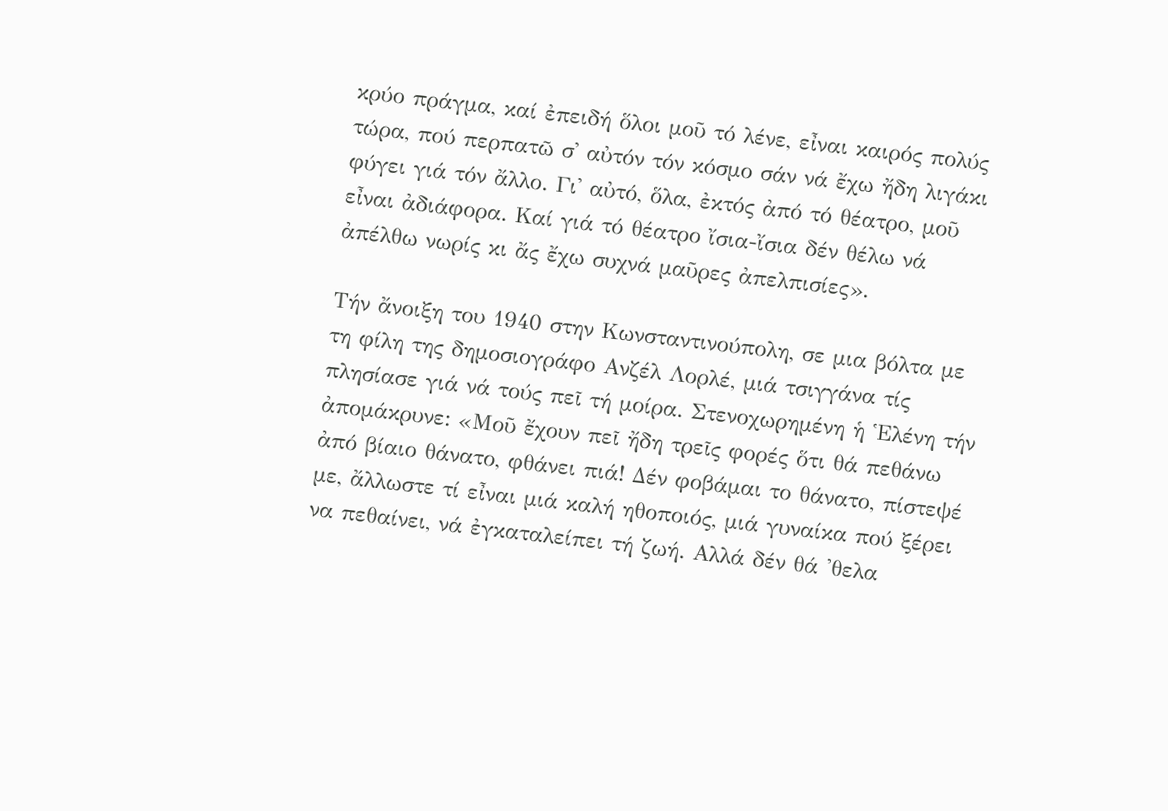κρύο πράγμα, καί ἐπειδή ὅλοι μοῦ τό λένε, εἶναι καιρός πολύς τώρα, πού περπατῶ σ' αὐτόν τόν κόσμο σάν νά ἔχω ἤδη λιγάκι φύγει γιά τόν ἄλλο. Γι' αὐτό, ὅλα, ἐκτός ἀπό τό θέατρο, μοῦ εἶναι ἀδιάφορα. Καί γιά τό θέατρο ἴσια-ἴσια δέν θέλω νά ἀπέλθω νωρίς κι ἄς ἔχω συχνά μαῦρες ἀπελπισίες».

Τήν ἄνοιξη του 1940 στην Κωνσταντινούπολη, σε μια βόλτα με τη φίλη της δημοσιογράφο Ανζέλ Λορλέ, μιά τσιγγάνα τίς πλησίασε γιά νά τούς πεῖ τή μοίρα. Στενοχωρημένη ἡ Ἑλένη τήν ἀπομάκρυνε: «Μοῦ ἔχουν πεῖ ἤδη τρεῖς φορές ὅτι θά πεθάνω ἀπό βίαιο θάνατο, φθάνει πιά! Δέν φοβάμαι το θάνατο, πίστεψέ με, ἄλλωστε τί εἶναι μιά καλή ηθοποιός, μιά γυναίκα πού ξέρει να πεθαίνει, νά ἐγκαταλείπει τή ζωή. Αλλά δέν θά 'θελα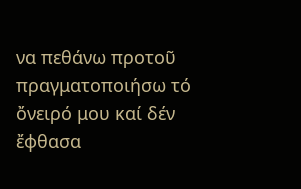να πεθάνω προτοῦ πραγματοποιήσω τό ὄνειρό μου καί δέν ἔφθασα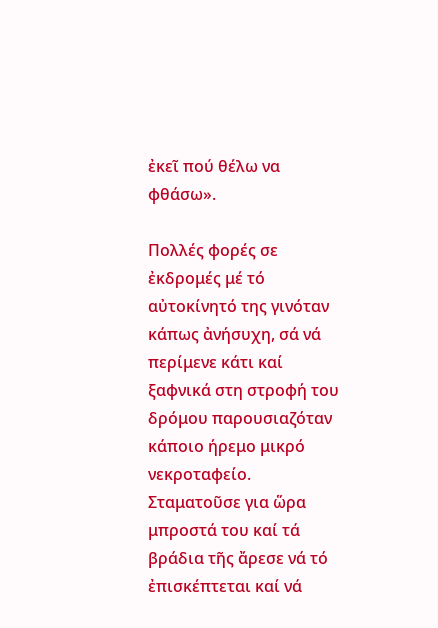ἐκεῖ πού θέλω να φθάσω».

Πολλές φορές σε ἐκδρομές μέ τό αὐτοκίνητό της γινόταν κάπως ἀνήσυχη, σά νά περίμενε κάτι καί ξαφνικά στη στροφή του δρόμου παρουσιαζόταν κάποιο ήρεμο μικρό νεκροταφείο. Σταματοῦσε για ὥρα μπροστά του καί τά βράδια τῆς ἄρεσε νά τό ἐπισκέπτεται καί νά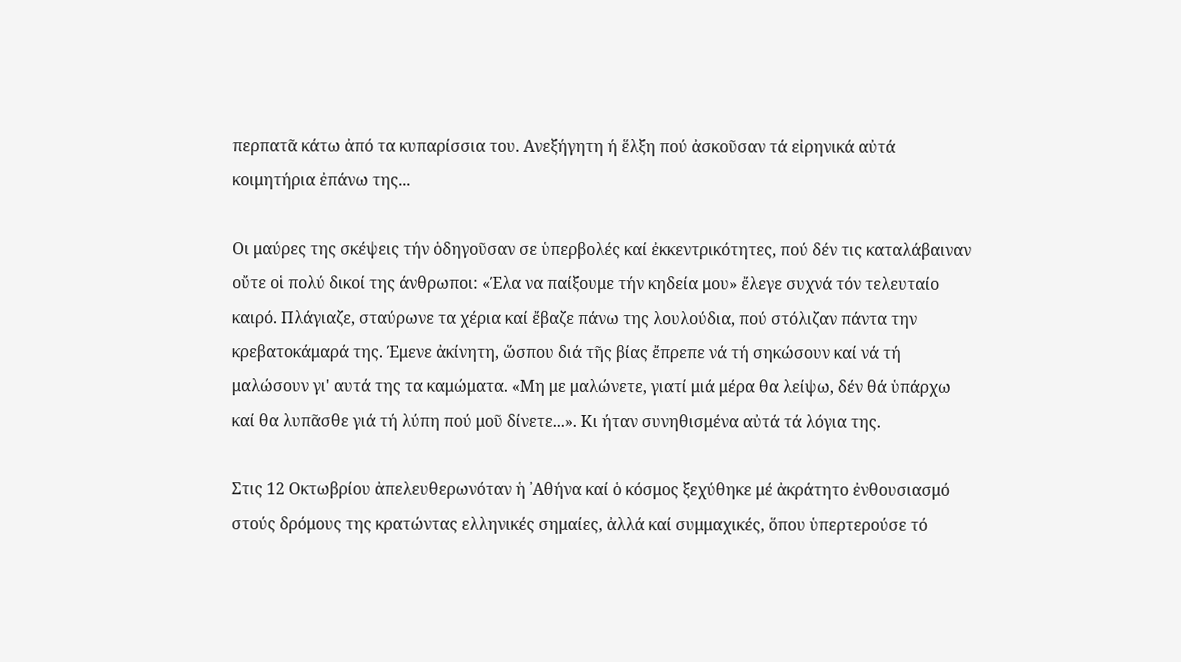περπατᾶ κάτω ἀπό τα κυπαρίσσια του. Ανεξήγητη ή ἕλξη πού ἀσκοῦσαν τά εἰρηνικά αὐτά κοιμητήρια ἐπάνω της...

Οι μαύρες της σκέψεις τήν ὁδηγοῦσαν σε ὑπερβολές καί ἐκκεντρικότητες, πού δέν τις καταλάβαιναν οὔτε οἱ πολύ δικοί της άνθρωποι: «Έλα να παίξουμε τήν κηδεία μου» ἔλεγε συχνά τόν τελευταίο καιρό. Πλάγιαζε, σταύρωνε τα χέρια καί ἔβαζε πάνω της λουλούδια, πού στόλιζαν πάντα την κρεβατοκάμαρά της. Έμενε ἀκίνητη, ὥσπου διά τῆς βίας ἔπρεπε νά τή σηκώσουν καί νά τή μαλώσουν γι' αυτά της τα καμώματα. «Μη με μαλώνετε, γιατί μιά μέρα θα λείψω, δέν θά ὑπάρχω καί θα λυπᾶσθε γιά τή λύπη πού μοῦ δίνετε...». Κι ήταν συνηθισμένα αὐτά τά λόγια της.

Στις 12 Οκτωβρίου ἀπελευθερωνόταν ἡ ᾿Αθήνα καί ὁ κόσμος ξεχύθηκε μέ ἀκράτητο ἐνθουσιασμό στούς δρόμους της κρατώντας ελληνικές σημαίες, ἀλλά καί συμμαχικές, ὅπου ὑπερτερούσε τό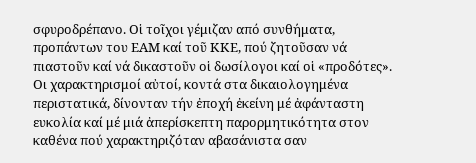σφυροδρέπανο. Οἱ τοῖχοι γέμιζαν από συνθήματα, προπάντων του ΕΑΜ καί τοῦ ΚΚΕ, πού ζητοῦσαν νά πιαστοῦν καί νά δικαστοῦν οἱ δωσίλογοι καί οἱ «προδότες». Οι χαρακτηρισμοί αὐτοί, κοντά στα δικαιολογημένα περιστατικά, δίνονταν τήν ἐποχή ἐκείνη μέ ἀφάνταστη ευκολία καί μέ μιά ἀπερίσκεπτη παρορμητικότητα στον καθένα πού χαρακτηριζόταν αβασάνιστα σαν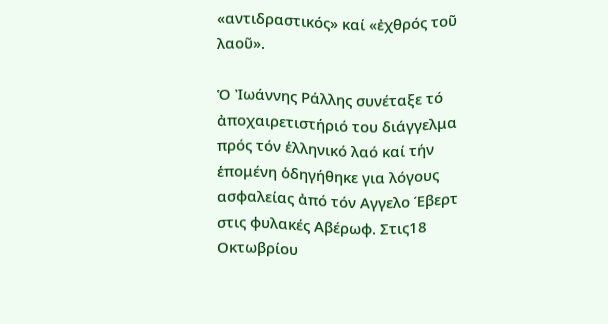«αντιδραστικός» καί «ἐχθρός τοῦ λαοῦ».

Ὁ Ἰωάννης Ράλλης συνέταξε τό ἀποχαιρετιστήριό του διάγγελμα πρός τόν ἑλληνικό λαό καί τήν ἑπομένη ὁδηγήθηκε για λόγους ασφαλείας ἀπό τόν Αγγελο Έβερτ στις φυλακές Αβέρωφ. Στις18 Οκτωβρίου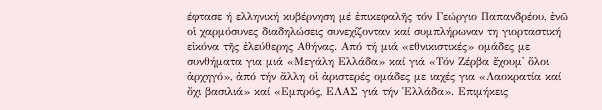έφτασε ή ελληνική κυβέρνηση μέ ἐπικεφαλῆς τόν Γεώργιο Παπανδρέου, ἐνῶ οἱ χαρμόσυνες διαδηλώσεις συνεχίζονταν καί συμπλήρωναν τη γιορταστική εἰκόνα τῆς ἐλεύθερης Αθήνας. Από τή μιά «εθνικιστικές» ομάδες με συνθήματα για μιά «Μεγάλη Ελλάδα» καί γιά «Τόν Ζέρβα ἔχουμ' ὅλοι ἀρχηγό», ἀπό τήν ἄλλη οἱ ἀριστερές ομάδες με ιαχές για «Λαοκρατία καί ὄχι βασιλιά» καί «Εμπρός, ΕΛΑΣ γιά τήν Ἑλλάδα». Επιμήκεις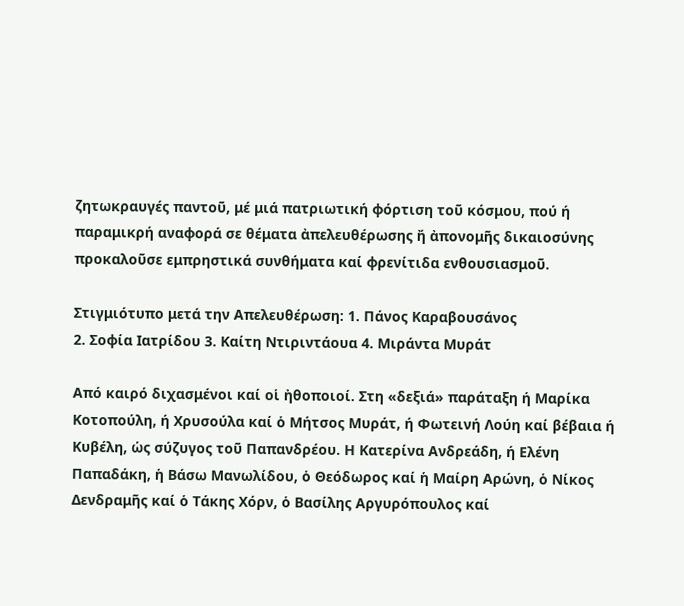ζητωκραυγές παντοῦ, μέ μιά πατριωτική φόρτιση τοῦ κόσμου, πού ή παραμικρή αναφορά σε θέματα ἀπελευθέρωσης ἤ ἀπονομῆς δικαιοσύνης προκαλοῦσε εμπρηστικά συνθήματα καί φρενίτιδα ενθουσιασμοῦ.

Στιγμιότυπο μετά την Απελευθέρωση: 1. Πάνος Καραβουσάνος
2. Σοφία Ιατρίδου 3. Καίτη Ντιριντάουα 4. Μιράντα Μυράτ

Από καιρό διχασμένοι καί οἱ ἠθοποιοί. Στη «δεξιά» παράταξη ή Μαρίκα Κοτοπούλη, ή Χρυσούλα καί ὁ Μήτσος Μυράτ, ή Φωτεινή Λούη καί βέβαια ή Κυβέλη, ὡς σύζυγος τοῦ Παπανδρέου. Η Κατερίνα Ανδρεάδη, ή Ελένη Παπαδάκη, ἡ Βάσω Μανωλίδου, ὁ Θεόδωρος καί ἡ Μαίρη Αρώνη, ὁ Νίκος Δενδραμῆς καί ὁ Τάκης Χόρν, ὁ Βασίλης Αργυρόπουλος καί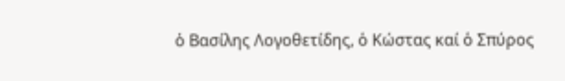ὁ Βασίλης Λογοθετίδης, ὁ Κώστας καί ὁ Σπύρος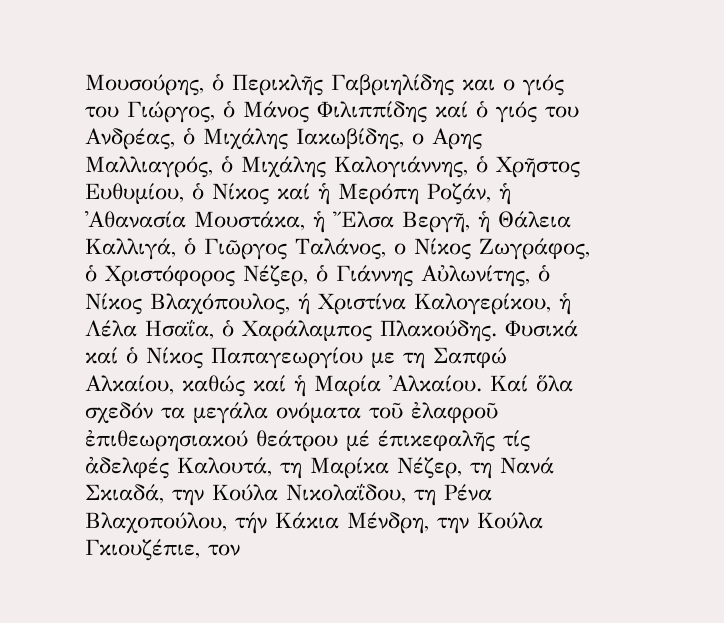Μουσούρης, ὁ Περικλῆς Γαβριηλίδης και ο γιός του Γιώργος, ὁ Μάνος Φιλιππίδης καί ὁ γιός του Ανδρέας, ὁ Μιχάλης Ιακωβίδης, ο Αρης Μαλλιαγρός, ὁ Μιχάλης Καλογιάννης, ὁ Χρῆστος Ευθυμίου, ὁ Νίκος καί ἡ Μερόπη Ροζάν, ἡ ᾿Αθανασία Μουστάκα, ἡ Ἔλσα Βεργῆ, ἡ Θάλεια Καλλιγά, ὁ Γιῶργος Ταλάνος, ο Νίκος Ζωγράφος, ὁ Χριστόφορος Νέζερ, ὁ Γιάννης Αὐλωνίτης, ὁ Νίκος Βλαχόπουλος, ή Χριστίνα Καλογερίκου, ἡ Λέλα Ησαΐα, ὁ Χαράλαμπος Πλακούδης. Φυσικά καί ὁ Νίκος Παπαγεωργίου με τη Σαπφώ Αλκαίου, καθώς καί ἡ Μαρία ᾿Αλκαίου. Καί ὅλα σχεδόν τα μεγάλα ονόματα τοῦ ἐλαφροῦ ἐπιθεωρησιακού θεάτρου μέ έπικεφαλῆς τίς ἀδελφές Καλουτά, τη Μαρίκα Νέζερ, τη Νανά Σκιαδά, την Κούλα Νικολαΐδου, τη Ρένα Βλαχοπούλου, τήν Κάκια Μένδρη, την Κούλα Γκιουζέπιε, τον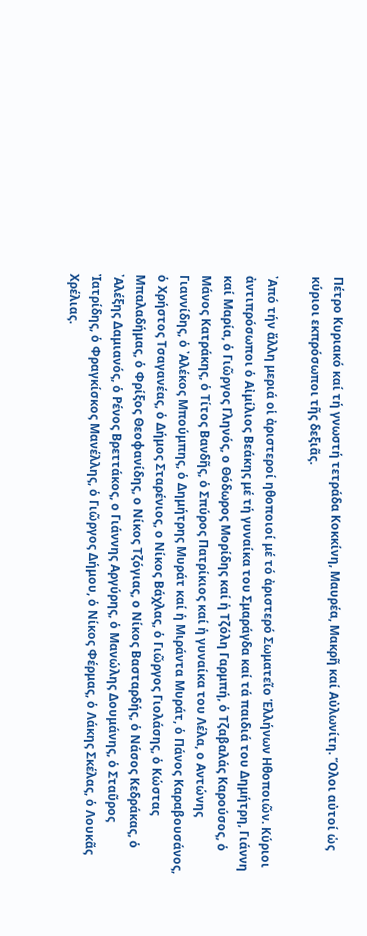Πέτρο Κυριακό καί τή γνωστή τετράδα Κοκκίνη, Μαυρέα, Μακρῆ καί Αὐλωνίτη. Ὅλοι αὐτοί ὡς κύριοι εκπρόσωποι τῆς δεξιᾶς.

᾿Από τήν ἄλλη μεριά οἱ ἀριστεροί ηθοποιοί μέ τό ἀριστερό Σωματεῖο Ἑλλήνων Ηθοποιῶν. Κύριοι ἀντιπρόσωποι ὁ Αἰμίλιος Βεάκης μέ τή γυναίκα του Σμαράγδα καί τά παιδιά του Δημήτρη, Γιάννη καί Μαρία, ὁ Γιῶργος Γληνός, ο Θόδωρος Μορίδης καί ἡ Τζόλη Γαρμπή, ὁ Τζαβαλάς Καρούσος, ὁ Μάνος Κατράκης, ὁ Τίτος Βανδῆς, ὁ Σπύρος Πατρίκιος καί ἡ γυναίκα του Λέλα, ο Αντώνης Γιαννίδης, ὁ ᾿Αλέκος Μπούμπης, ὁ Δημήτρης Μυράτ καί ἡ Μιράντα Μυράτ, ὁ Πάνος Καραβουσάνος, ὁ Χρήστος Τσαγανέας, ὁ Δήμος Σταρένιος, ο Νίκος Βάχλας, ὁ Γιῶργος Γιολάσης, ὁ Κώστας Μπαλαδήμας, ὁ Φρίξος Θεοφανίδης, ο Νίκος Τζόγιας, ο Νίκος Βασταρδής, ὁ Νάσος Κεδράκας, ὁ ᾿Αλέξης Δαμιανός, ὁ Ρένος Βρεττάκος, ο Γιάννης Αργύρης, ὁ Μανώλης Δουμάνης, ὁ Σταῦρος Ἰατρίδης, ὁ Φραγκίσκος Μανέλλης, ὁ Γιῶργος Δήμου, ὁ Νίκος Φέρμας, ὁ Λάκης Σκέλας, ὁ Λουκᾶς Χρέλιας.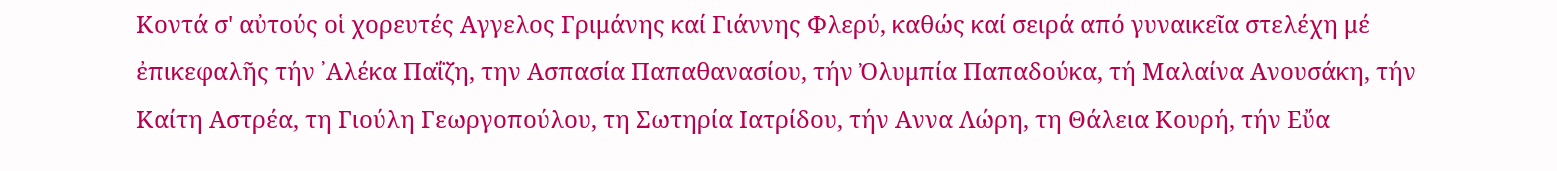Κοντά σ' αὐτούς οἱ χορευτές Αγγελος Γριμάνης καί Γιάννης Φλερύ, καθώς καί σειρά από γυναικεῖα στελέχη μέ ἐπικεφαλῆς τήν ᾿Αλέκα Παΐζη, την Ασπασία Παπαθανασίου, τήν Ὀλυμπία Παπαδούκα, τή Μαλαίνα Ανουσάκη, τήν Καίτη Αστρέα, τη Γιούλη Γεωργοπούλου, τη Σωτηρία Ιατρίδου, τήν Αννα Λώρη, τη Θάλεια Κουρή, τήν Εὔα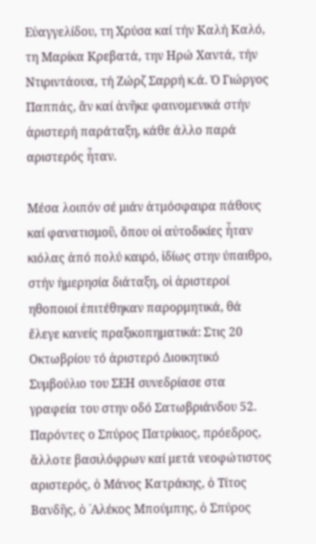Εὐαγγελίδου, τη Χρύσα καί τήν Καλή Καλό, τη Μαρίκα Κρεβατά, την Ηρώ Χαντά, τήν Ντιριντάουα, τή Ζώρζ Σαρρή κ.ά. Ὁ Γιώργος Παππάς, ἄν καί ἀνῆκε φαινομενικά στήν ἀριστερή παράταξη, κάθε άλλο παρά αριστερός ἦταν.

Μέσα λοιπόν σέ μιάν ἀτμόσφαιρα πάθους καί φανατισμοῦ, ὅπου οἱ αὐτοδικίες ἦταν κιόλας ἀπό πολύ καιρό, ἰδίως στην ύπαιθρο, στήν ἡμερησία διάταξη, οἱ ἀριστεροί ηθοποιοί ἐπιτέθηκαν παρορμητικά, θά ἔλεγε κανείς πραξικοπηματικά: Στις 20 Οκτωβρίου τό ἀριστερό Διοικητικό Συμβούλιο του ΣΕΗ συνεδρίασε στα γραφεία του στην οδό Σατωβριάνδου 52. Παρόντες ο Σπύρος Πατρίκιος, πρόεδρος, ἄλλοτε βασιλόφρων καί μετά νεοφώτιστος αριστερός, ὁ Μάνος Κατράκης, ὁ Τίτος Βανδῆς, ὁ ᾿Αλέκος Μπούμπης, ὁ Σπύρος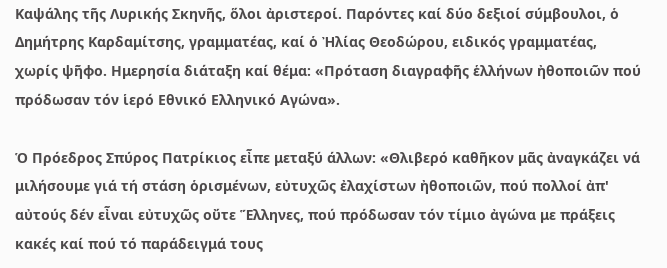Καψάλης τῆς Λυρικής Σκηνῆς, ὅλοι ἀριστεροί. Παρόντες καί δύο δεξιοί σύμβουλοι, ὁ Δημήτρης Καρδαμίτσης, γραμματέας, καί ὁ Ἠλίας Θεοδώρου, ειδικός γραμματέας, χωρίς ψῆφο. Ημερησία διάταξη καί θέμα: «Πρόταση διαγραφῆς ἑλλήνων ἠθοποιῶν πού πρόδωσαν τόν ἱερό Εθνικό Ελληνικό Αγώνα».

Ὁ Πρόεδρος Σπύρος Πατρίκιος εἶπε μεταξύ άλλων: «Θλιβερό καθῆκον μᾶς ἀναγκάζει νά μιλήσουμε γιά τή στάση ὁρισμένων, εὐτυχῶς ἐλαχίστων ἠθοποιῶν, πού πολλοί ἀπ' αὐτούς δέν εἶναι εὐτυχῶς οὔτε Ἕλληνες, πού πρόδωσαν τόν τίμιο ἀγώνα με πράξεις κακές καί πού τό παράδειγμά τους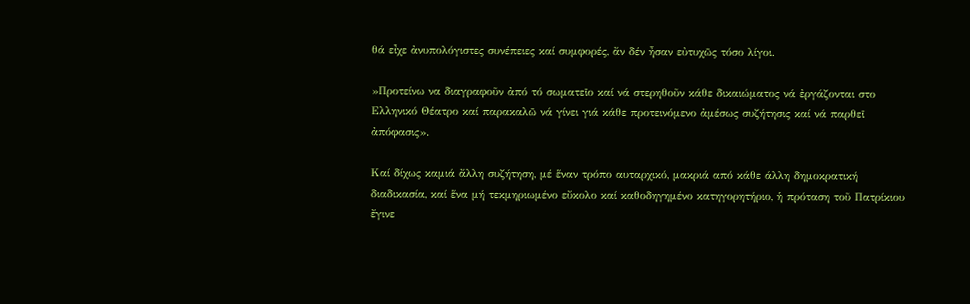θά εἶχε ἀνυπολόγιστες συνέπειες καί συμφορές, ἄν δέν ἦσαν εὐτυχῶς τόσο λίγοι.

»Προτείνω να διαγραφοῦν ἀπό τό σωματεῖο καί νά στερηθοῦν κάθε δικαιώματος νά ἐργάζονται στο Ελληνικό Θέατρο καί παρακαλῶ νά γίνει γιά κάθε προτεινόμενο ἀμέσως συζήτησις καί νά παρθεῖ ἀπόφασις».

Καί δίχως καμιά ἄλλη συζήτηση, μέ ἕναν τρόπο αυταρχικό, μακριά από κάθε άλλη δημοκρατική διαδικασία, καί ἕνα μή τεκμηριωμένο εὔκολο καί καθοδηγημένο κατηγορητήριο, ἡ πρόταση τοῦ Πατρίκιου ἔγινε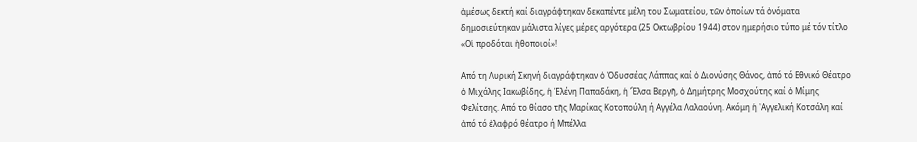ἀμέσως δεκτή καί διαγράφτηκαν δεκαπέντε μέλη του Σωματείου, τῶν ὁποίων τά ὀνόματα δημοσιεύτηκαν μάλιστα λίγες μέρες αργότερα (25 Οκτωβρίου 1944) στον ημερήσιο τύπο μέ τόν τίτλο «Οἱ προδόται ἠθοποιοί»!

Από τη Λυρική Σκηνή διαγράφτηκαν ὁ Ὀδυσσέας Λάππας καί ὁ Διονύσης Θάνος, ἀπό τό Εθνικό Θέατρο ὁ Μιχάλης Ιακωβίδης, ἡ Ἑλένη Παπαδάκη, ἡ Ἔλσα Βεργῆ, ὁ Δημήτρης Μοσχούτης καί ὁ Μίμης Φελίτσης. Από το θίασο τῆς Μαρίκας Κοτοπούλη ή Αγγέλα Λαλαούνη. Ακόμη ἡ ᾿Αγγελική Κοτσάλη καί ἀπό τό ἐλαφρό θέατρο ή Μπέλλα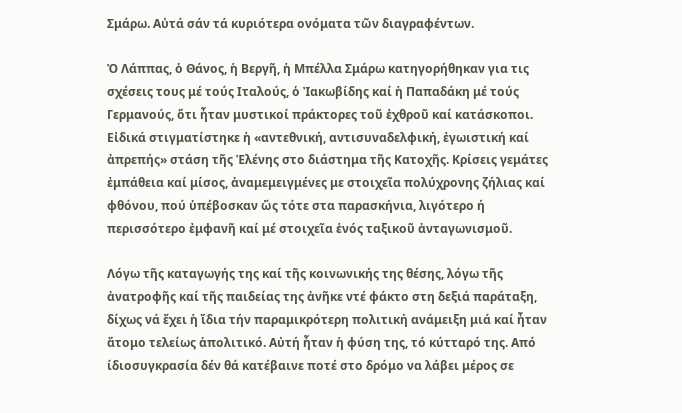Σμάρω. Αὐτά σάν τά κυριότερα ονόματα τῶν διαγραφέντων.

Ὁ Λάππας, ὁ Θάνος, ἡ Βεργῆ, ἡ Μπέλλα Σμάρω κατηγορήθηκαν για τις σχέσεις τους μέ τούς Ιταλούς, ὁ Ἰακωβίδης καί ἡ Παπαδάκη μέ τούς Γερμανούς, ὅτι ἦταν μυστικοί πράκτορες τοῦ ἐχθροῦ καί κατάσκοποι. Εἰδικά στιγματίστηκε ἡ «αντεθνική, αντισυναδελφική, ἐγωιστική καί ἀπρεπής» στάση τῆς Ἑλένης στο διάστημα τῆς Κατοχῆς. Κρίσεις γεμάτες ἐμπάθεια καί μίσος, ἀναμεμειγμένες με στοιχεῖα πολύχρονης ζήλιας καί φθόνου, πού ὑπέβοσκαν ὥς τότε στα παρασκήνια, λιγότερο ή περισσότερο ἐμφανῆ καί μέ στοιχεῖα ἑνός ταξικοῦ ἀνταγωνισμοῦ.

Λόγω τῆς καταγωγής της καί τῆς κοινωνικής της θέσης, λόγω τῆς ἀνατροφῆς καί τῆς παιδείας της ἀνῆκε ντέ φάκτο στη δεξιά παράταξη, δίχως νά ἔχει ἡ ἴδια τήν παραμικρότερη πολιτική ανάμειξη μιά καί ἦταν ἄτομο τελείως ἀπολιτικό. Αὐτή ἦταν ἡ φύση της, τό κύτταρό της. Από ίδιοσυγκρασία δέν θά κατέβαινε ποτέ στο δρόμο να λάβει μέρος σε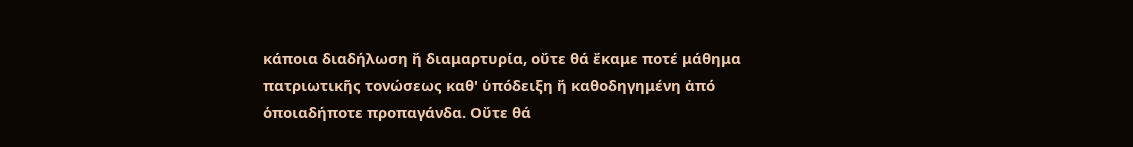κάποια διαδήλωση ἤ διαμαρτυρία, οὔτε θά ἔκαμε ποτέ μάθημα πατριωτικῆς τονώσεως καθ' ὑπόδειξη ἤ καθοδηγημένη ἀπό ὁποιαδήποτε προπαγάνδα. Οὔτε θά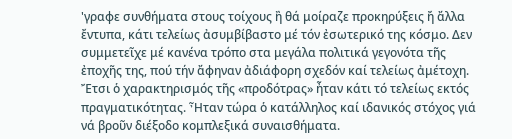'γραφε συνθήματα στους τοίχους ἢ θά μοίραζε προκηρύξεις ἤ ἄλλα ἔντυπα, κάτι τελείως ἀσυμβίβαστο μέ τόν ἐσωτερικό της κόσμο. Δεν συμμετεῖχε μέ κανένα τρόπο στα μεγάλα πολιτικά γεγονότα τῆς ἐποχῆς της, πού τήν ἄφηναν ἀδιάφορη σχεδόν καί τελείως ἀμέτοχη. Ἔτσι ὁ χαρακτηρισμός τῆς «προδότρας» ἦταν κάτι τό τελείως εκτός πραγματικότητας. Ἦταν τώρα ὁ κατάλληλος καί ιδανικός στόχος γιά νά βροῦν διέξοδο κομπλεξικά συναισθήματα.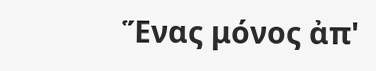Ἕνας μόνος ἀπ'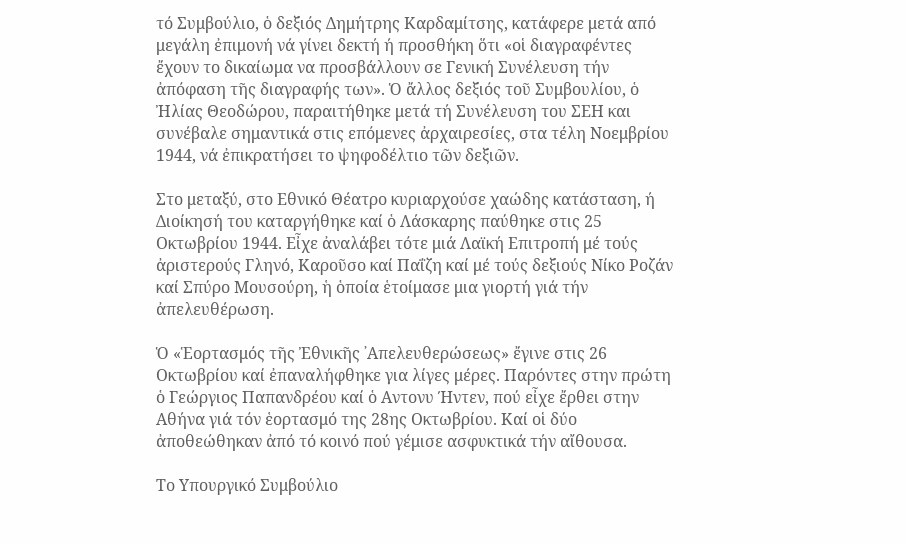τό Συμβούλιο, ὁ δεξιός Δημήτρης Καρδαμίτσης, κατάφερε μετά από μεγάλη ἐπιμονή νά γίνει δεκτή ή προσθήκη ὅτι «οἱ διαγραφέντες ἔχουν το δικαίωμα να προσβάλλουν σε Γενική Συνέλευση τήν ἀπόφαση τῆς διαγραφής των». Ὁ ἄλλος δεξιός τοῦ Συμβουλίου, ὁ Ἠλίας Θεοδώρου, παραιτήθηκε μετά τή Συνέλευση του ΣΕΗ και συνέβαλε σημαντικά στις επόμενες ἀρχαιρεσίες, στα τέλη Νοεμβρίου 1944, νά ἐπικρατήσει το ψηφοδέλτιο τῶν δεξιῶν.

Στο μεταξύ, στο Εθνικό Θέατρο κυριαρχούσε χαώδης κατάσταση, ή Διοίκησή του καταργήθηκε καί ὁ Λάσκαρης παύθηκε στις 25 Οκτωβρίου 1944. Εἶχε ἀναλάβει τότε μιά Λαϊκή Επιτροπή μέ τούς ἀριστερούς Γληνό, Καροῦσο καί Παΐζη καί μέ τούς δεξιούς Νίκο Ροζάν καί Σπύρο Μουσούρη, ἡ ὁποία ἑτοίμασε μια γιορτή γιά τήν ἀπελευθέρωση.

Ὁ «Ἑορτασμός τῆς Ἐθνικῆς ᾿Απελευθερώσεως» ἔγινε στις 26 Οκτωβρίου καί ἐπαναλήφθηκε για λίγες μέρες. Παρόντες στην πρώτη ὁ Γεώργιος Παπανδρέου καί ὁ Αντονυ Ήντεν, πού εἶχε ἔρθει στην Αθήνα γιά τόν ἑορτασμό της 28ης Οκτωβρίου. Καί οἱ δύο ἀποθεώθηκαν ἀπό τό κοινό πού γέμισε ασφυκτικά τήν αἴθουσα.

Το Υπουργικό Συμβούλιο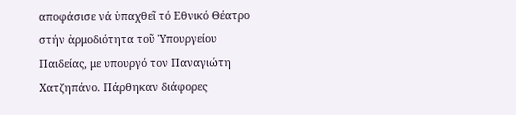αποφάσισε νά ὑπαχθεῖ τό Εθνικό Θέατρο στήν ἁρμοδιότητα τοῦ Ὑπουργείου Παιδείας, με υπουργό τον Παναγιώτη Χατζηπάνο. Πάρθηκαν διάφορες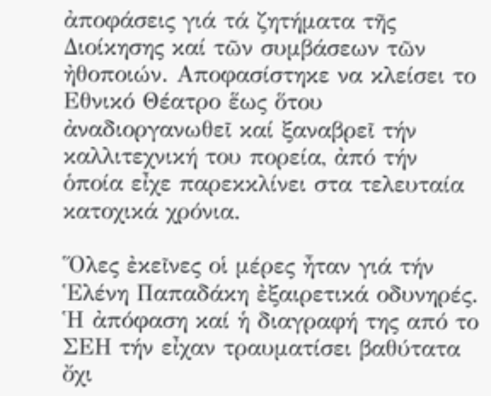ἀποφάσεις γιά τά ζητήματα τῆς Διοίκησης καί τῶν συμβάσεων τῶν ἠθοποιών. Αποφασίστηκε να κλείσει το Εθνικό Θέατρο ἕως ὅτου ἀναδιοργανωθεῖ καί ξαναβρεῖ τήν καλλιτεχνική του πορεία, ἀπό τήν ὁποία εἶχε παρεκκλίνει στα τελευταία κατοχικά χρόνια.

Ὅλες ἐκεῖνες οἱ μέρες ἦταν γιά τήν Ἑλένη Παπαδάκη ἐξαιρετικά οδυνηρές. Ἡ ἀπόφαση καί ἡ διαγραφή της από το ΣΕΗ τήν εἶχαν τραυματίσει βαθύτατα ὄχι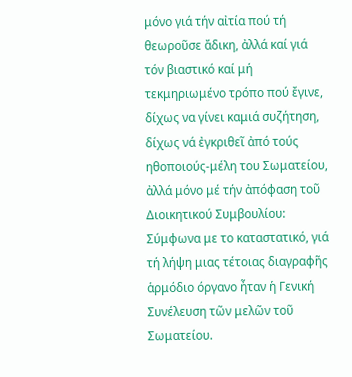μόνο γιά τήν αἰτία πού τή θεωροῦσε ἄδικη, ἀλλά καί γιά τόν βιαστικό καί μή τεκμηριωμένο τρόπο πού ἔγινε, δίχως να γίνει καμιά συζήτηση, δίχως νά ἐγκριθεῖ ἀπό τούς ηθοποιούς-μέλη του Σωματείου, ἀλλά μόνο μέ τήν ἀπόφαση τοῦ Διοικητικού Συμβουλίου: Σύμφωνα με το καταστατικό, γιά τή λήψη μιας τέτοιας διαγραφῆς ἁρμόδιο όργανο ἦταν ἡ Γενική Συνέλευση τῶν μελῶν τοῦ Σωματείου.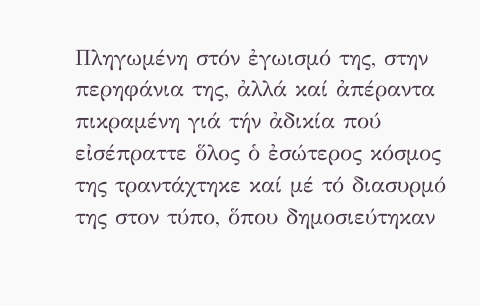Πληγωμένη στόν ἐγωισμό της, στην περηφάνια της, ἀλλά καί ἀπέραντα πικραμένη γιά τήν ἀδικία πού εἰσέπραττε ὅλος ὁ ἐσώτερος κόσμος της τραντάχτηκε καί μέ τό διασυρμό της στον τύπο, ὅπου δημοσιεύτηκαν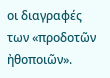οι διαγραφές των «προδοτῶν ἠθοποιῶν».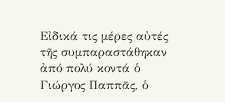Εἰδικά τις μέρες αὐτές τῆς συμπαραστάθηκαν ἀπό πολύ κοντά ὁ Γιώργος Παππᾶς, ὁ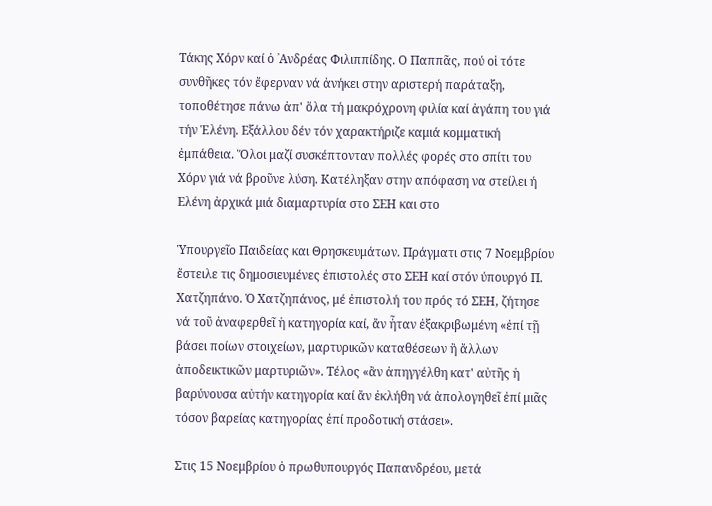Τάκης Χόρν καί ὁ ᾿Ανδρέας Φιλιππίδης. Ο Παππᾶς, πού οἱ τότε συνθῆκες τόν ἔφερναν νά ἀνήκει στην αριστερή παράταξη, τοποθέτησε πάνω ἀπ' ὅλα τή μακρόχρονη φιλία καί ἀγάπη του γιά τήν Ἑλένη. Εξάλλου δέν τόν χαρακτήριζε καμιά κομματική ἐμπάθεια. Ὅλοι μαζί συσκέπτονταν πολλές φορές στο σπίτι του Χόρν γιά νά βροῦνε λύση. Κατέληξαν στην απόφαση να στείλει ή Ελένη ἀρχικά μιά διαμαρτυρία στο ΣΕΗ και στο

Ὑπουργεῖο Παιδείας και Θρησκευμάτων. Πράγματι στις 7 Νοεμβρίου ἔστειλε τις δημοσιευμένες ἐπιστολές στο ΣΕΗ καί στόν ύπουργό Π. Χατζηπάνο. Ὁ Χατζηπάνος, μέ ἐπιστολή του πρός τό ΣΕΗ, ζήτησε νά τοῦ ἀναφερθεῖ ἡ κατηγορία καί, ἄν ἦταν ἐξακριβωμένη «ἐπί τῇ βάσει ποίων στοιχείων, μαρτυρικῶν καταθέσεων ἢ ἄλλων ἀποδεικτικῶν μαρτυριῶν». Τέλος «ἂν ἀπηγγέλθη κατ' αὐτῆς ἡ βαρύνουσα αὐτήν κατηγορία καί ἄν ἐκλήθη νά ἀπολογηθεῖ ἐπί μιᾶς τόσον βαρείας κατηγορίας ἐπί προδοτική στάσει».

Στις 15 Νοεμβρίου ὁ πρωθυπουργός Παπανδρέου, μετά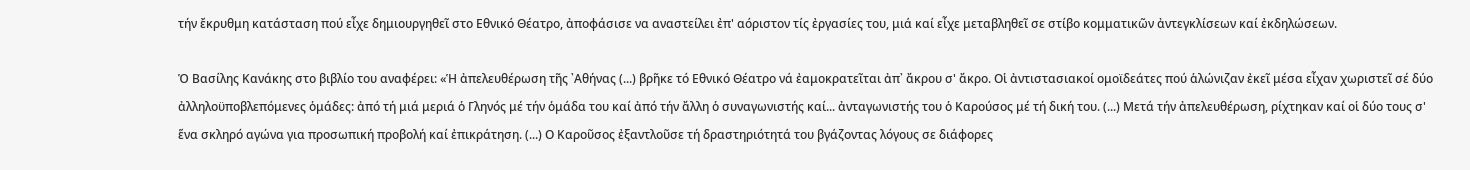τήν ἔκρυθμη κατάσταση πού εἶχε δημιουργηθεῖ στο Εθνικό Θέατρο, ἀποφάσισε να αναστείλει ἐπ' αόριστον τίς ἐργασίες του, μιά καί εἶχε μεταβληθεῖ σε στίβο κομματικῶν ἀντεγκλίσεων καί ἐκδηλώσεων.

Ὁ Βασίλης Κανάκης στο βιβλίο του αναφέρει: «Ἡ ἀπελευθέρωση τῆς ᾿Αθήνας (...) βρῆκε τό Εθνικό Θέατρο νά ἐαμοκρατεῖται ἀπ᾿ ἄκρου σ' ἄκρο. Οἱ ἀντιστασιακοί ομοϊδεάτες πού ἁλώνιζαν ἐκεῖ μέσα εἶχαν χωριστεῖ σέ δύο ἀλληλοϋποβλεπόμενες ὁμάδες: ἀπό τή μιά μεριά ὁ Γληνός μέ τήν ὁμάδα του καί ἀπό τήν ἄλλη ὁ συναγωνιστής καί... ἀνταγωνιστής του ὁ Καρούσος μέ τή δική του. (...) Μετά τήν ἀπελευθέρωση, ρίχτηκαν καί οἱ δύο τους σ' ἕνα σκληρό αγώνα για προσωπική προβολή καί ἐπικράτηση. (...) Ο Καροῦσος ἐξαντλοῦσε τή δραστηριότητά του βγάζοντας λόγους σε διάφορες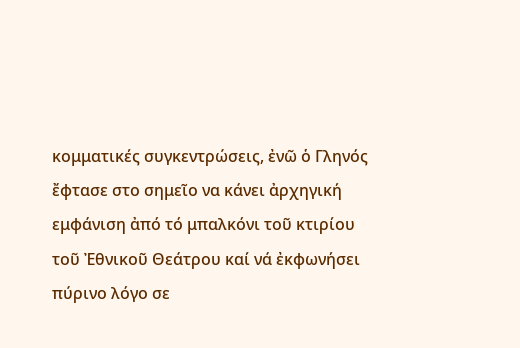κομματικές συγκεντρώσεις, ἐνῶ ὁ Γληνός ἔφτασε στο σημεῖο να κάνει ἀρχηγική εμφάνιση ἀπό τό μπαλκόνι τοῦ κτιρίου τοῦ Ἐθνικοῦ Θεάτρου καί νά ἐκφωνήσει πύρινο λόγο σε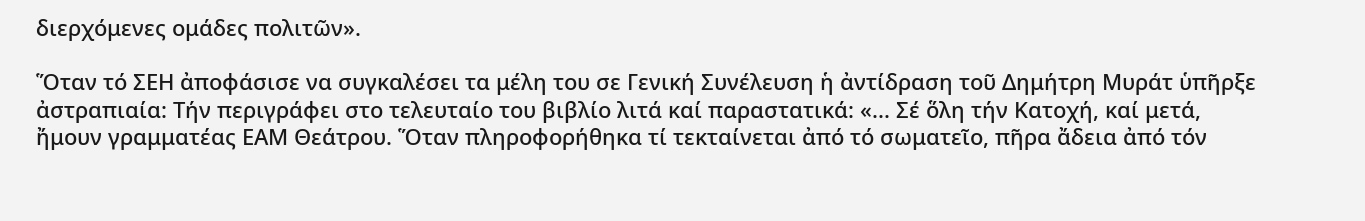διερχόμενες ομάδες πολιτῶν».

Ὅταν τό ΣΕΗ ἀποφάσισε να συγκαλέσει τα μέλη του σε Γενική Συνέλευση ἡ ἀντίδραση τοῦ Δημήτρη Μυράτ ὑπῆρξε ἀστραπιαία: Τήν περιγράφει στο τελευταίο του βιβλίο λιτά καί παραστατικά: «... Σέ ὅλη τήν Κατοχή, καί μετά, ἤμουν γραμματέας ΕΑΜ Θεάτρου. Ὅταν πληροφορήθηκα τί τεκταίνεται ἀπό τό σωματεῖο, πῆρα ἄδεια ἀπό τόν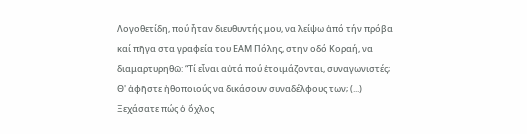Λογοθετίδη, πού ἦταν διευθυντής μου, να λείψω ἀπό τήν πρόβα καί πῆγα στα γραφεία του ΕΑΜ Πόλης, στην οδό Κοραή, να διαμαρτυρηθῶ: “Τί εἶναι αὐτά πού ἑτοιμάζονται, συναγωνιστές; Θ' ἀφῆστε ἠθοποιούς να δικάσουν συναδέλφους των; (...) Ξεχάσατε πώς ὁ ὄχλος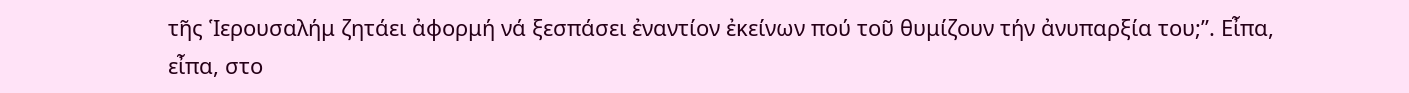τῆς Ἱερουσαλήμ ζητάει ἀφορμή νά ξεσπάσει ἐναντίον ἐκείνων πού τοῦ θυμίζουν τήν ἀνυπαρξία του;”. Εἶπα, εἶπα, στο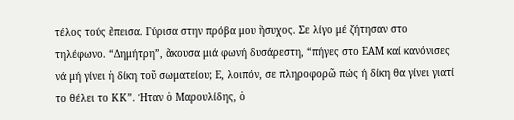τέλος τούς ἔπεισα. Γύρισα στην πρόβα μου ἥσυχος. Σε λίγο μέ ζήτησαν στο τηλέφωνο. “Δημήτρη”, ἄκουσα μιά φωνή δυσάρεστη, “πήγες στο ΕΑΜ καί κανόνισες νά μή γίνει ἡ δίκη τοῦ σωματείου; Ε, λοιπόν, σε πληροφορῶ πώς ή δίκη θα γίνει γιατί το θέλει το ΚΚ”. Ήταν ὁ Μαρουλίδης, ὁ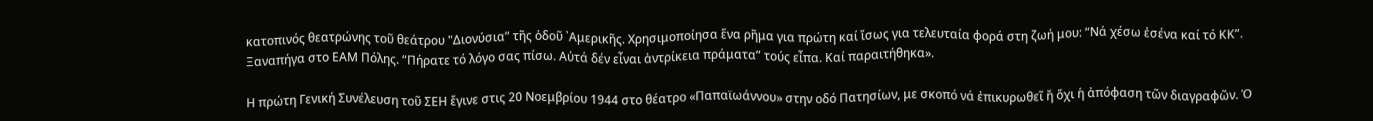κατοπινός θεατρώνης τοῦ θεάτρου "Διονύσια” τῆς ὁδοῦ ᾿Αμερικῆς. Χρησιμοποίησα ἕνα ρῆμα για πρώτη καί ἴσως για τελευταία φορά στη ζωή μου: “Νά χέσω ἐσένα καί τό ΚΚ”. Ξαναπήγα στο ΕΑΜ Πόλης. “Πήρατε τό λόγο σας πίσω. Αὐτά δέν εἶναι ἀντρίκεια πράματα” τούς εἶπα. Καί παραιτήθηκα».

Η πρώτη Γενική Συνέλευση τοῦ ΣΕΗ ἔγινε στις 20 Νοεμβρίου 1944 στο θέατρο «Παπαϊωάννου» στην οδό Πατησίων, με σκοπό νά ἐπικυρωθεῖ ἤ ὄχι ἡ ἀπόφαση τῶν διαγραφῶν. Ὁ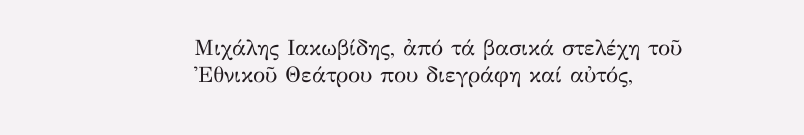Μιχάλης Ιακωβίδης, ἀπό τά βασικά στελέχη τοῦ Ἐθνικοῦ Θεάτρου που διεγράφη καί αὐτός,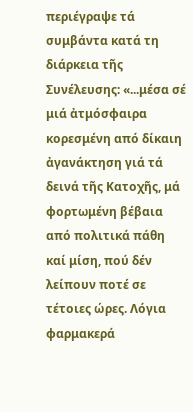περιέγραψε τά συμβάντα κατά τη διάρκεια τῆς Συνέλευσης: «...μέσα σέ μιά ἀτμόσφαιρα κορεσμένη από δίκαιη ἀγανάκτηση γιά τά δεινά τῆς Κατοχῆς, μά φορτωμένη βέβαια από πολιτικά πάθη καί μίση, πού δέν λείπουν ποτέ σε τέτοιες ώρες. Λόγια φαρμακερά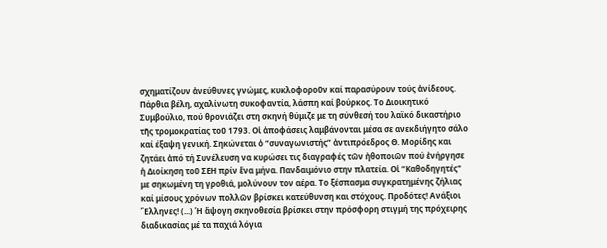σχηματίζουν ἀνεύθυνες γνώμες, κυκλοφοροῦν καί παρασύρουν τούς ἀνίδεους. Πάρθια βέλη, αχαλίνωτη συκοφαντία, λάσπη καί βούρκος. Το Διοικητικό Συμβούλιο, πού θρονιάζει στη σκηνή θύμιζε με τη σύνθεσή του λαϊκό δικαστήριο τῆς τρομοκρατίας τοῦ 1793. Οἱ ἀποφάσεις λαμβάνονται μέσα σε ανεκδιήγητο σάλο καί έξαψη γενική. Σηκώνεται ὁ “συναγωνιστής” ἀντιπρόεδρος Θ. Μορίδης και ζητάει ἀπό τή Συνέλευση να κυρώσει τις διαγραφές τῶν ἠθοποιῶν πού ἐνήργησε ἡ Διοίκηση τοῦ ΣΕΗ πρίν ἕνα μήνα. Πανδαιμόνιο στην πλατεία. Οἱ “Καθοδηγητές" με σηκωμένη τη γροθιά, μολύνουν τον αέρα. Το ξέσπασμα συγκρατημένης ζήλιας καί μίσους χρόνων πολλῶν βρίσκει κατεύθυνση και στόχους. Προδότες! Ανάξιοι Ἕλληνες! (...) Ἡ ἄψογη σκηνοθεσία βρίσκει στην πρόσφορη στιγμή της πρόχειρης διαδικασίας μέ τα παχιά λόγια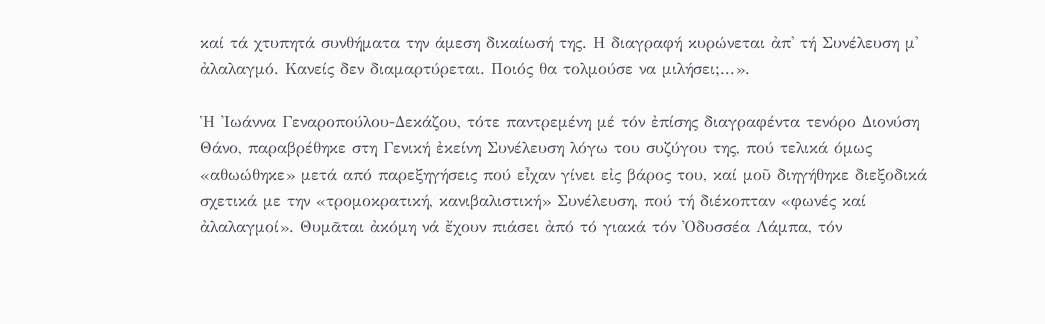καί τά χτυπητά συνθήματα την άμεση δικαίωσή της. Η διαγραφή κυρώνεται ἀπ' τή Συνέλευση μ' ἀλαλαγμό. Κανείς δεν διαμαρτύρεται. Ποιός θα τολμούσε να μιλήσει;...».

Ἡ Ἰωάννα Γεναροπούλου-Δεκάζου, τότε παντρεμένη μέ τόν ἐπίσης διαγραφέντα τενόρο Διονύση Θάνο, παραβρέθηκε στη Γενική ἐκείνη Συνέλευση λόγω του συζύγου της, πού τελικά όμως «αθωώθηκε» μετά από παρεξηγήσεις πού εἶχαν γίνει εἰς βάρος του, καί μοῦ διηγήθηκε διεξοδικά σχετικά με την «τρομοκρατική, κανιβαλιστική» Συνέλευση, πού τή διέκοπταν «φωνές καί ἀλαλαγμοί». Θυμᾶται ἀκόμη νά ἔχουν πιάσει ἀπό τό γιακά τόν Ὀδυσσέα Λάμπα, τόν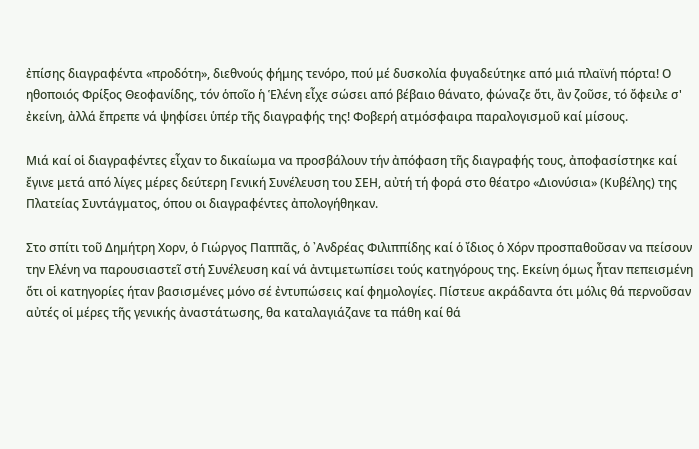ἐπίσης διαγραφέντα «προδότη», διεθνούς φήμης τενόρο, πού μέ δυσκολία φυγαδεύτηκε από μιά πλαϊνή πόρτα! Ο ηθοποιός Φρίξος Θεοφανίδης, τόν ὁποῖο ἡ Ἑλένη εἶχε σώσει από βέβαιο θάνατο, φώναζε ὅτι, ἂν ζοῦσε, τό ὄφειλε σ' ἐκείνη, ἀλλά ἔπρεπε νά ψηφίσει ὑπέρ τῆς διαγραφής της! Φοβερή ατμόσφαιρα παραλογισμοῦ καί μίσους.

Μιά καί οἱ διαγραφέντες εἶχαν το δικαίωμα να προσβάλουν τήν ἀπόφαση τῆς διαγραφής τους, ἀποφασίστηκε καί ἔγινε μετά από λίγες μέρες δεύτερη Γενική Συνέλευση του ΣΕΗ, αὐτή τή φορά στο θέατρο «Διονύσια» (Κυβέλης) της Πλατείας Συντάγματος, όπου οι διαγραφέντες ἀπολογήθηκαν.

Στο σπίτι τοῦ Δημήτρη Χορν, ὁ Γιώργος Παππᾶς, ὁ ᾿Ανδρέας Φιλιππίδης καί ὁ ἴδιος ὁ Χόρν προσπαθοῦσαν να πείσουν την Ελένη να παρουσιαστεῖ στή Συνέλευση καί νά ἀντιμετωπίσει τούς κατηγόρους της. Εκείνη όμως ἦταν πεπεισμένη ὅτι οἱ κατηγορίες ήταν βασισμένες μόνο σέ ἐντυπώσεις καί φημολογίες. Πίστευε ακράδαντα ότι μόλις θά περνοῦσαν αὐτές οἱ μέρες τῆς γενικής ἀναστάτωσης, θα καταλαγιάζανε τα πάθη καί θά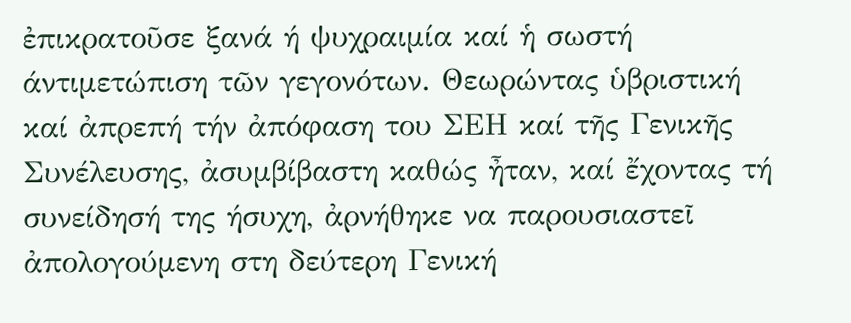ἐπικρατοῦσε ξανά ή ψυχραιμία καί ἡ σωστή άντιμετώπιση τῶν γεγονότων. Θεωρώντας ὑβριστική καί ἀπρεπή τήν ἀπόφαση του ΣΕΗ καί τῆς Γενικῆς Συνέλευσης, ἀσυμβίβαστη καθώς ἦταν, καί ἔχοντας τή συνείδησή της ήσυχη, ἀρνήθηκε να παρουσιαστεῖ ἀπολογούμενη στη δεύτερη Γενική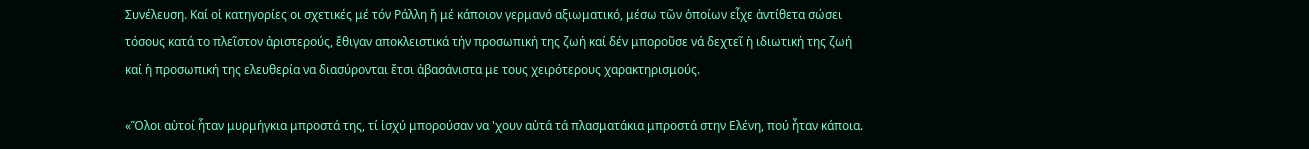Συνέλευση. Καί οἱ κατηγορίες οι σχετικές μέ τόν Ράλλη ἤ μέ κάποιον γερμανό αξιωματικό, μέσω τῶν ὁποίων εἶχε ἀντίθετα σώσει τόσους κατά το πλεῖστον ἀριστερούς, ἔθιγαν αποκλειστικά τήν προσωπική της ζωή καί δέν μποροῦσε νά δεχτεῖ ἡ ιδιωτική της ζωή καί ἡ προσωπική της ελευθερία να διασύρονται ἔτσι ἀβασάνιστα με τους χειρότερους χαρακτηρισμούς.

«Ὅλοι αὐτοί ἦταν μυρμήγκια μπροστά της, τί ἰσχύ μπορούσαν να 'χουν αὐτά τά πλασματάκια μπροστά στην Ελένη, πού ἦταν κάποια.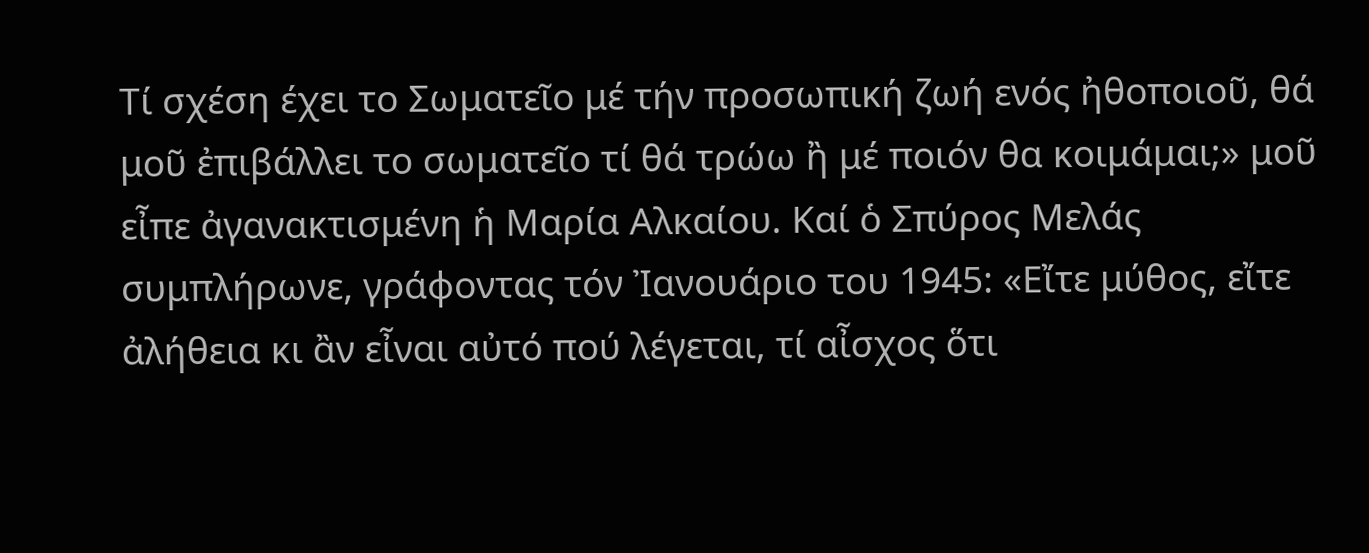Τί σχέση έχει το Σωματεῖο μέ τήν προσωπική ζωή ενός ἠθοποιοῦ, θά μοῦ ἐπιβάλλει το σωματεῖο τί θά τρώω ἢ μέ ποιόν θα κοιμάμαι;» μοῦ εἶπε ἀγανακτισμένη ἡ Μαρία Αλκαίου. Καί ὁ Σπύρος Μελάς συμπλήρωνε, γράφοντας τόν Ἰανουάριο του 1945: «Εἴτε μύθος, εἴτε ἀλήθεια κι ἂν εἶναι αὐτό πού λέγεται, τί αἶσχος ὅτι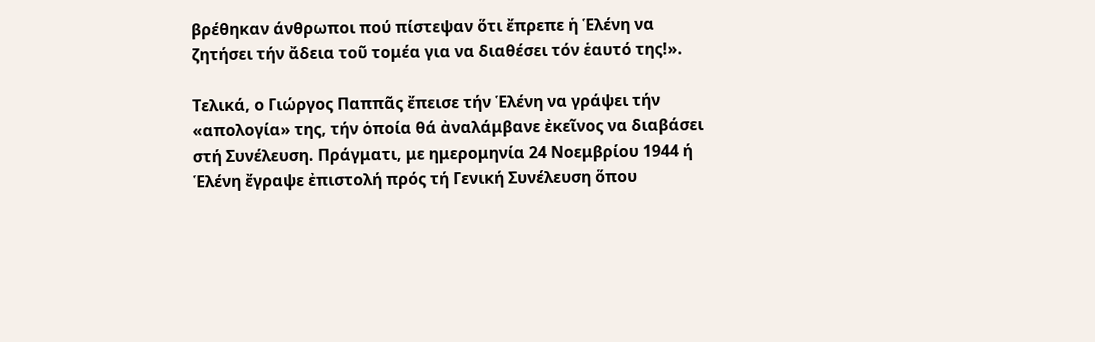βρέθηκαν άνθρωποι πού πίστεψαν ὅτι ἔπρεπε ἡ Ἑλένη να ζητήσει τήν ἄδεια τοῦ τομέα για να διαθέσει τόν ἑαυτό της!».

Τελικά, ο Γιώργος Παππᾶς ἔπεισε τήν Ἑλένη να γράψει τήν «απολογία» της, τήν ὁποία θά ἀναλάμβανε ἐκεῖνος να διαβάσει στή Συνέλευση. Πράγματι, με ημερομηνία 24 Νοεμβρίου 1944 ή Ἑλένη ἔγραψε ἐπιστολή πρός τή Γενική Συνέλευση ὅπου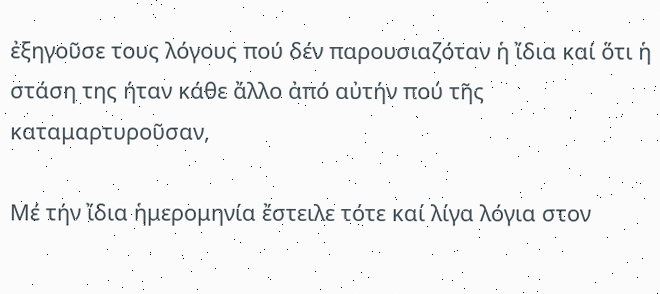ἐξηγοῦσε τους λόγους πού δέν παρουσιαζόταν ἡ ἴδια καί ὅτι ἡ στάση της ήταν κάθε ἄλλο ἀπό αὐτήν πού τῆς καταμαρτυροῦσαν,

Μέ τήν ἴδια ἡμερομηνία ἔστειλε τότε καί λίγα λόγια στον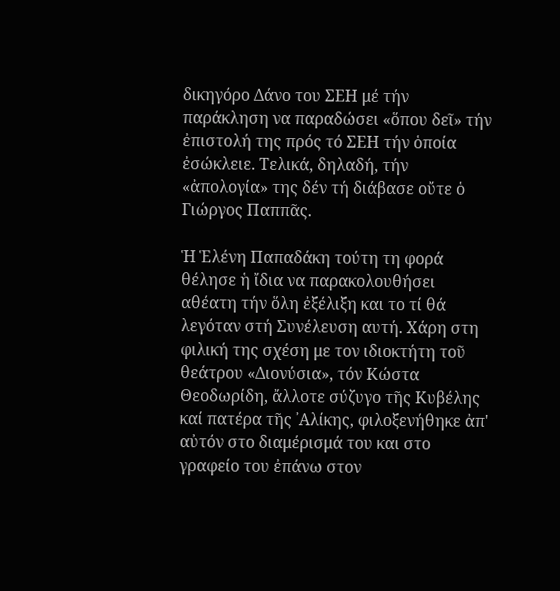δικηγόρο Δάνο του ΣΕΗ μέ τήν παράκληση να παραδώσει «ὅπου δεῖ» τήν ἐπιστολή της πρός τό ΣΕΗ τήν ὁποία ἐσώκλειε. Τελικά, δηλαδή, τήν «ἀπολογία» της δέν τή διάβασε οὔτε ὁ Γιώργος Παππᾶς.

Ἡ Ἑλένη Παπαδάκη τούτη τη φορά θέλησε ἡ ἴδια να παρακολουθήσει αθέατη τήν ὅλη ἐξέλιξη και το τί θά λεγόταν στή Συνέλευση αυτή. Χάρη στη φιλική της σχέση με τον ιδιοκτήτη τοῦ θεάτρου «Διονύσια», τόν Κώστα Θεοδωρίδη, ἄλλοτε σύζυγο τῆς Κυβέλης καί πατέρα τῆς ᾿Αλίκης, φιλοξενήθηκε ἀπ' αὐτόν στο διαμέρισμά του και στο γραφείο του ἐπάνω στον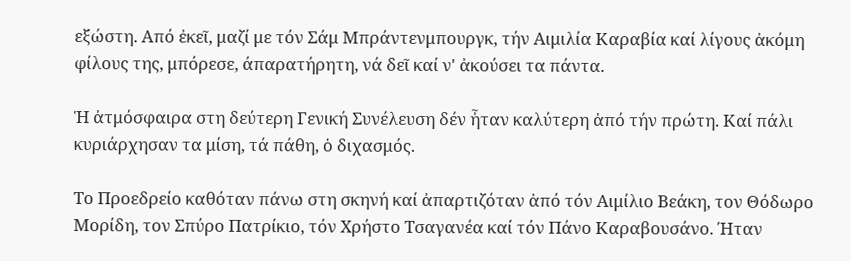εξώστη. Από ἐκεῖ, μαζί με τόν Σάμ Μπράντενμπουργκ, τήν Αιμιλία Καραβία καί λίγους ἀκόμη φίλους της, μπόρεσε, άπαρατήρητη, νά δεῖ καί ν' ἀκούσει τα πάντα.

Ἡ ἀτμόσφαιρα στη δεύτερη Γενική Συνέλευση δέν ἦταν καλύτερη ἀπό τήν πρώτη. Καί πάλι κυριάρχησαν τα μίση, τά πάθη, ὁ διχασμός.

Το Προεδρείο καθόταν πάνω στη σκηνή καί ἀπαρτιζόταν ἀπό τόν Αιμίλιο Βεάκη, τον Θόδωρο Μορίδη, τον Σπύρο Πατρίκιο, τόν Χρήστο Τσαγανέα καί τόν Πάνο Καραβουσάνο. Ήταν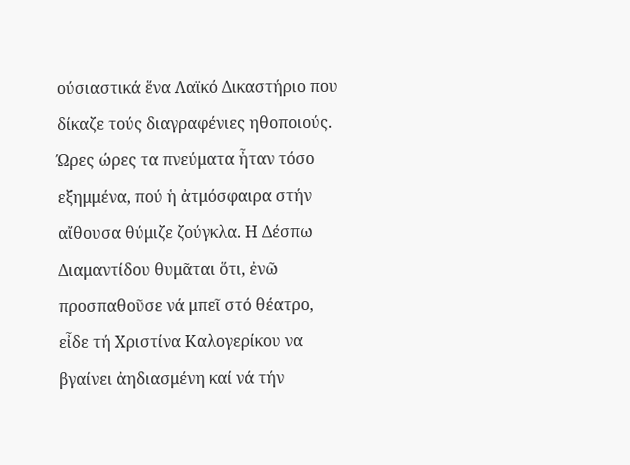ούσιαστικά ἕνα Λαϊκό Δικαστήριο που δίκαζε τούς διαγραφένιες ηθοποιούς. Ώρες ώρες τα πνεύματα ἦταν τόσο εξημμένα, πού ἡ ἀτμόσφαιρα στήν αἴθουσα θύμιζε ζούγκλα. Η Δέσπω Διαμαντίδου θυμᾶται ὅτι, ἐνῶ προσπαθοῦσε νά μπεῖ στό θέατρο, εἶδε τή Χριστίνα Καλογερίκου να βγαίνει ἀηδιασμένη καί νά τήν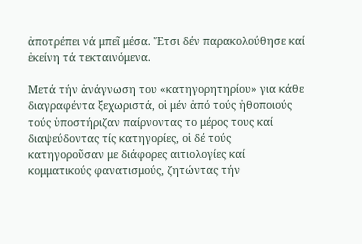ἀποτρέπει νά μπεῖ μέσα. Ἔτσι δέν παρακολούθησε καί ἐκείνη τά τεκταινόμενα.

Μετά τήν ἀνάγνωση του «κατηγορητηρίου» για κάθε διαγραφέντα ξεχωριστά, οἱ μέν ἀπό τούς ἠθοποιούς τούς ὑποστήριζαν παίρνοντας το μέρος τους καί διαψεύδοντας τίς κατηγορίες, οἱ δέ τούς κατηγοροῦσαν με διάφορες αιτιολογίες καί κομματικούς φανατισμούς, ζητώντας τήν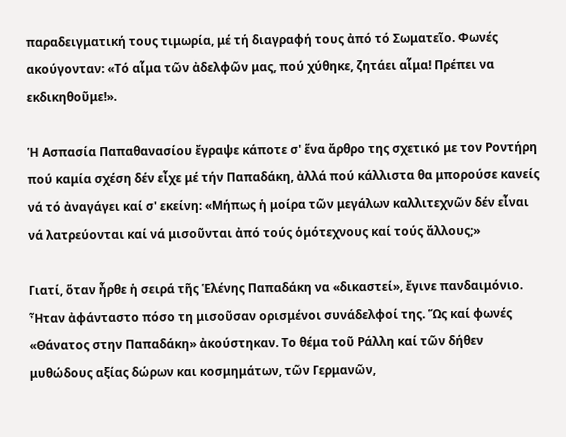παραδειγματική τους τιμωρία, μέ τή διαγραφή τους ἀπό τό Σωματεῖο. Φωνές ακούγονταν: «Τό αἷμα τῶν ἀδελφῶν μας, πού χύθηκε, ζητάει αἷμα! Πρέπει να εκδικηθοῦμε!».

Ἡ Ασπασία Παπαθανασίου ἔγραψε κάποτε σ' ἕνα ἄρθρο της σχετικό με τον Ροντήρη πού καμία σχέση δέν εἶχε μέ τήν Παπαδάκη, ἀλλά πού κάλλιστα θα μπορούσε κανείς νά τό ἀναγάγει καί σ' εκείνη: «Μήπως ἡ μοίρα τῶν μεγάλων καλλιτεχνῶν δέν εἶναι νά λατρεύονται καί νά μισοῦνται ἀπό τούς ὁμότεχνους καί τούς ἄλλους;»

Γιατί, ὅταν ἦρθε ἡ σειρά τῆς Ἑλένης Παπαδάκη να «δικαστεί», ἔγινε πανδαιμόνιο. Ἦταν ἀφάνταστο πόσο τη μισοῦσαν ορισμένοι συνάδελφοί της. Ὥς καί φωνές «Θάνατος στην Παπαδάκη» ἀκούστηκαν. Το θέμα τοῦ Ράλλη καί τῶν δήθεν μυθώδους αξίας δώρων και κοσμημάτων, τῶν Γερμανῶν,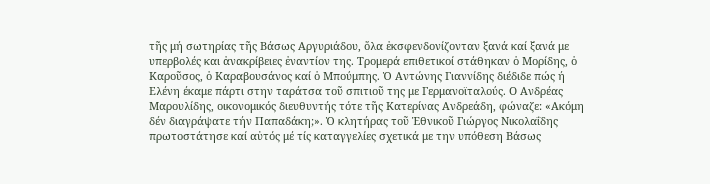τῆς μή σωτηρίας τῆς Βάσως Αργυριάδου, ὅλα ἐκσφενδονίζονταν ξανά καί ξανά με υπερβολές και ἀνακρίβειες ἐναντίον της. Τρομερά επιθετικοί στάθηκαν ὁ Μορίδης, ὁ Καροῦσος, ὁ Καραβουσάνος καί ὁ Μπούμπης. Ὁ Αντώνης Γιαννίδης διέδιδε πώς ή Ελένη έκαμε πάρτι στην ταράτσα τοῦ σπιτιοῦ της με Γερμανοϊταλούς. Ο Ανδρέας Μαρουλίδης, οικονομικός διευθυντής τότε τῆς Κατερίνας Ανδρεάδη, φώναζε: «Ακόμη δέν διαγράψατε τήν Παπαδάκη;». Ὁ κλητήρας τοῦ Ἐθνικοῦ Γιώργος Νικολαΐδης πρωτοστάτησε καί αὐτός μέ τίς καταγγελίες σχετικά με την υπόθεση Βάσως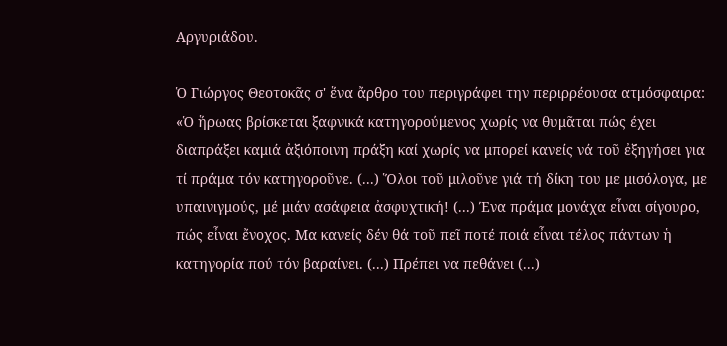Αργυριάδου.

Ὁ Γιώργος Θεοτοκᾶς σ' ἕνα ἄρθρο του περιγράφει την περιρρέουσα ατμόσφαιρα: «Ὁ ἥρωας βρίσκεται ξαφνικά κατηγορούμενος χωρίς να θυμᾶται πώς έχει διαπράξει καμιά ἀξιόποινη πράξη καί χωρίς να μπορεί κανείς νά τοῦ ἐξηγήσει για τί πράμα τόν κατηγοροῦνε. (...) Ὅλοι τοῦ μιλοῦνε γιά τή δίκη του με μισόλογα, με υπαινιγμούς, μέ μιάν ασάφεια ἀσφυχτική! (...) Ένα πράμα μονάχα εἶναι σίγουρο, πώς εἶναι ἔνοχος. Μα κανείς δέν θά τοῦ πεῖ ποτέ ποιά εἶναι τέλος πάντων ἡ κατηγορία πού τόν βαραίνει. (...) Πρέπει να πεθάνει (...)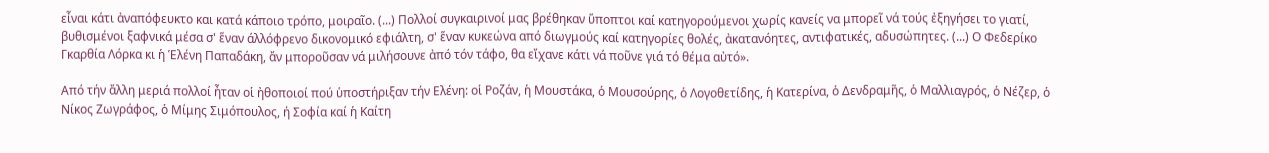εἶναι κάτι ἀναπόφευκτο και κατά κάποιο τρόπο, μοιραῖο. (...) Πολλοί συγκαιρινοί μας βρέθηκαν ὕποπτοι καί κατηγορούμενοι χωρίς κανείς να μπορεῖ νά τούς ἐξηγήσει το γιατί, βυθισμένοι ξαφνικά μέσα σ' ἕναν άλλόφρενο δικονομικό εφιάλτη, σ' ἕναν κυκεώνα από διωγμούς καί κατηγορίες θολές, ἀκατανόητες, αντιφατικές, αδυσώπητες. (...) Ο Φεδερίκο Γκαρθία Λόρκα κι ἡ Ἑλένη Παπαδάκη, ἄν μποροῦσαν νά μιλήσουνε ἀπό τόν τάφο, θα εἴχανε κάτι νά ποῦνε γιά τό θέμα αὐτό».

Από τήν ἄλλη μεριά πολλοί ἦταν οἱ ἠθοποιοί πού ὑποστήριξαν τήν Ελένη: οἱ Ροζάν, ἡ Μουστάκα, ὁ Μουσούρης, ὁ Λογοθετίδης, ἡ Κατερίνα, ὁ Δενδραμῆς, ὁ Μαλλιαγρός, ὁ Νέζερ, ὁ Νίκος Ζωγράφος, ὁ Μίμης Σιμόπουλος, ή Σοφία καί ἡ Καίτη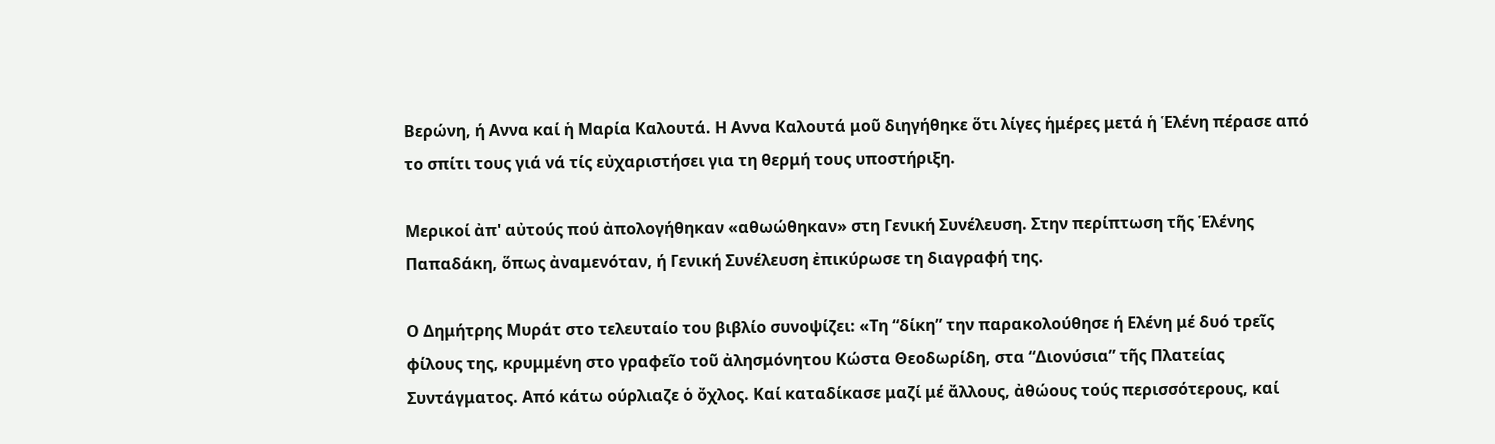Βερώνη, ή Αννα καί ἡ Μαρία Καλουτά. Η Αννα Καλουτά μοῦ διηγήθηκε ὅτι λίγες ἡμέρες μετά ἡ Ἑλένη πέρασε από το σπίτι τους γιά νά τίς εὐχαριστήσει για τη θερμή τους υποστήριξη.

Μερικοί ἀπ' αὐτούς πού ἀπολογήθηκαν «αθωώθηκαν» στη Γενική Συνέλευση. Στην περίπτωση τῆς Ἑλένης Παπαδάκη, ὅπως ἀναμενόταν, ή Γενική Συνέλευση ἐπικύρωσε τη διαγραφή της.

Ο Δημήτρης Μυράτ στο τελευταίο του βιβλίο συνοψίζει: «Τη “δίκη” την παρακολούθησε ή Ελένη μέ δυό τρεῖς φίλους της, κρυμμένη στο γραφεῖο τοῦ ἀλησμόνητου Κώστα Θεοδωρίδη, στα “Διονύσια” τῆς Πλατείας Συντάγματος. Από κάτω ούρλιαζε ὁ ὄχλος. Καί καταδίκασε μαζί μέ ἄλλους, ἀθώους τούς περισσότερους, καί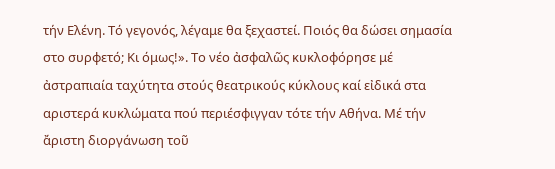τήν Ελένη. Τό γεγονός, λέγαμε θα ξεχαστεί. Ποιός θα δώσει σημασία στο συρφετό; Κι όμως!». Το νέο ἀσφαλῶς κυκλοφόρησε μέ ἀστραπιαία ταχύτητα στούς θεατρικούς κύκλους καί εἰδικά στα αριστερά κυκλώματα πού περιέσφιγγαν τότε τήν Αθήνα. Μέ τήν ἄριστη διοργάνωση τοῦ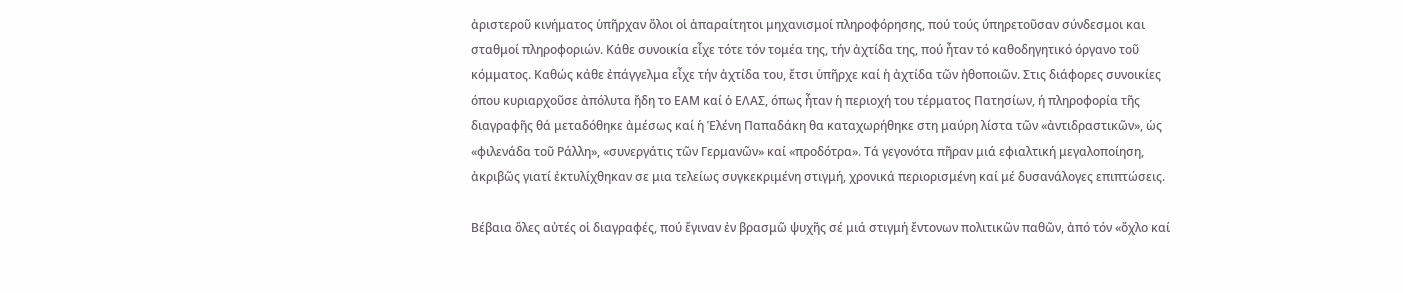ἀριστεροῦ κινήματος ὑπῆρχαν ὅλοι οἱ ἀπαραίτητοι μηχανισμοί πληροφόρησης, πού τούς ύπηρετοῦσαν σύνδεσμοι και σταθμοί πληροφοριών. Κάθε συνοικία εἶχε τότε τόν τομέα της, τήν ἀχτίδα της, πού ἦταν τό καθοδηγητικό όργανο τοῦ κόμματος. Καθώς κάθε ἐπάγγελμα εἶχε τήν ἀχτίδα του, ἔτσι ὑπῆρχε καί ἡ ἀχτίδα τῶν ἠθοποιῶν. Στις διάφορες συνοικίες όπου κυριαρχοῦσε ἀπόλυτα ἤδη το ΕΑΜ καί ὁ ΕΛΑΣ, όπως ἦταν ἡ περιοχή του τέρματος Πατησίων, ή πληροφορία τῆς διαγραφῆς θά μεταδόθηκε ἀμέσως καί ἡ Ἑλένη Παπαδάκη θα καταχωρήθηκε στη μαύρη λίστα τῶν «ἀντιδραστικῶν», ὡς «φιλενάδα τοῦ Ράλλη», «συνεργάτις τῶν Γερμανῶν» καί «προδότρα». Τά γεγονότα πῆραν μιά εφιαλτική μεγαλοποίηση, ἀκριβῶς γιατί ἐκτυλίχθηκαν σε μια τελείως συγκεκριμένη στιγμή, χρονικά περιορισμένη καί μέ δυσανάλογες επιπτώσεις.

Βέβαια ὅλες αὐτές οἱ διαγραφές, πού ἔγιναν ἐν βρασμῶ ψυχῆς σέ μιά στιγμή ἔντονων πολιτικῶν παθῶν, ἀπό τόν «ὄχλο καί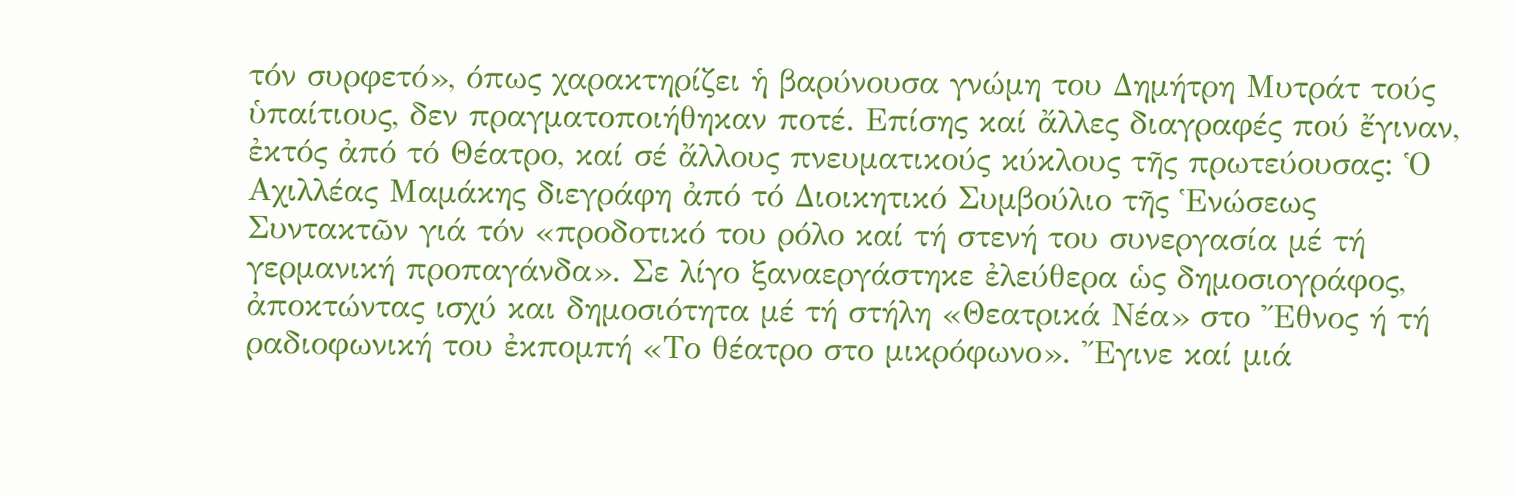τόν συρφετό», όπως χαρακτηρίζει ἡ βαρύνουσα γνώμη του Δημήτρη Μυτράτ τούς ὑπαίτιους, δεν πραγματοποιήθηκαν ποτέ. Επίσης καί ἄλλες διαγραφές πού ἔγιναν, ἐκτός ἀπό τό Θέατρο, καί σέ ἄλλους πνευματικούς κύκλους τῆς πρωτεύουσας: Ὁ Αχιλλέας Μαμάκης διεγράφη ἀπό τό Διοικητικό Συμβούλιο τῆς Ἑνώσεως Συντακτῶν γιά τόν «προδοτικό του ρόλο καί τή στενή του συνεργασία μέ τή γερμανική προπαγάνδα». Σε λίγο ξαναεργάστηκε ἐλεύθερα ὡς δημοσιογράφος, ἀποκτώντας ισχύ και δημοσιότητα μέ τή στήλη «Θεατρικά Νέα» στο Ἔθνος ή τή ραδιοφωνική του ἐκπομπή «Το θέατρο στο μικρόφωνο». Ἔγινε καί μιά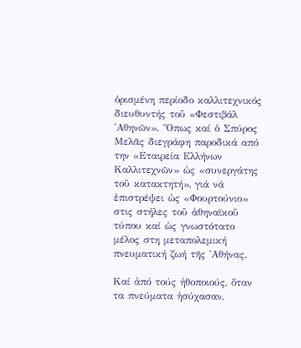ὁρισμένη περίοδο καλλιτεχνικός διευθυντής τοῦ «Φεστιβάλ ᾿Αθηνῶν». Ὅπως καί ὁ Σπύρος Μελᾶς διεγράφη παροδικά από την «Εταιρεία Ελλήνων Καλλιτεχνῶν» ὡς «συνεργάτης τοῦ κατακτητή», γιά νά ἐπιστρέψει ὡς «Φουρτούνιο» στις στήλες τοῦ ἀθηναϊκοῦ τύπου καί ὡς γνωστότατο μέλος στη μεταπολεμική πνευματική ζωή τῆς ᾿Αθήνας.

Καί ἀπό τούς ἠθοποιούς, ὅταν τα πνεύματα ἡσύχασαν,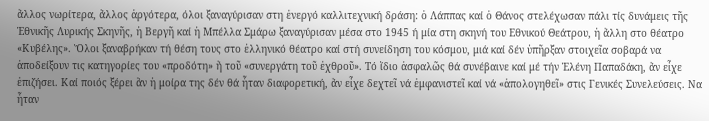ἄλλος νωρίτερα, ἄλλος ἀργότερα, όλοι ξαναγύρισαν στη ἐνεργό καλλιτεχνική δράση: ὁ Λάππας καί ὁ Θάνος στελέχωσαν πάλι τίς δυνάμεις τῆς Ἐθνικῆς Λυρικής Σκηνῆς, ἡ Βεργῆ καί ἡ Μπέλλα Σμάρω ξαναγύρισαν μέσα στο 1945 ή μία στη σκηνή του Εθνικού Θεάτρου, ἡ ἄλλη στο θέατρο «Κυβέλης». Ὅλοι ξαναβρήκαν τή θέση τους στο ἑλληνικό θέατρο καί στή συνείδηση του κόσμου, μιά καί δέν ὑπῆρξαν στοιχεῖα σοβαρά να ἀποδείξουν τις κατηγορίες του «προδότη» ἤ τοῦ «συνεργάτη τοῦ ἐχθροῦ». Τό ἴδιο ἀσφαλῶς θά συνέβαινε καί μέ τήν Ἑλένη Παπαδάκη, ἄν εἶχε ἐπιζήσει. Καί ποιός ξέρει ἂν ἡ μοίρα της δέν θά ἦταν διαφορετική, ἄν εἶχε δεχτεῖ νά ἐμφανιστεῖ καί νά «ἀπολογηθεῖ» στις Γενικές Συνελεύσεις. Να ἦταν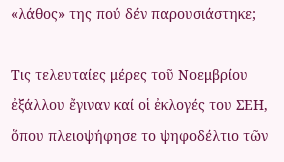«λάθος» της πού δέν παρουσιάστηκε;

Τις τελευταίες μέρες τοῦ Νοεμβρίου ἐξάλλου ἔγιναν καί οἱ ἐκλογές του ΣΕΗ, ὅπου πλειοψήφησε το ψηφοδέλτιο τῶν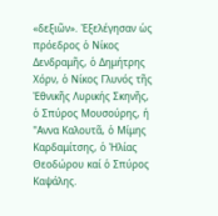«δεξιῶν». Ἐξελέγησαν ὡς πρόεδρος ὁ Νίκος Δενδραμῆς, ὁ Δημήτρης Χόρν, ὁ Νίκος Γλυνός τῆς Ἐθνικῆς Λυρικής Σκηνῆς, ὁ Σπύρος Μουσούρης, ή "Αννα Καλουτᾶ, ὁ Μίμης Καρδαμίτσης, ὁ Ἠλίας Θεοδώρου καί ὁ Σπύρος Καψάλης.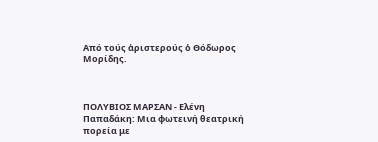Από τούς ἀριστερούς ὁ Θόδωρος Μορίδης.



ΠΟΛΥΒΙΟΣ ΜΑΡΣΑΝ - Ελένη Παπαδάκη: Μια φωτεινή θεατρική πορεία με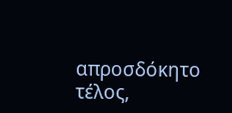απροσδόκητο τέλος,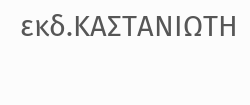εκδ.ΚΑΣΤΑΝΙΩΤΗ